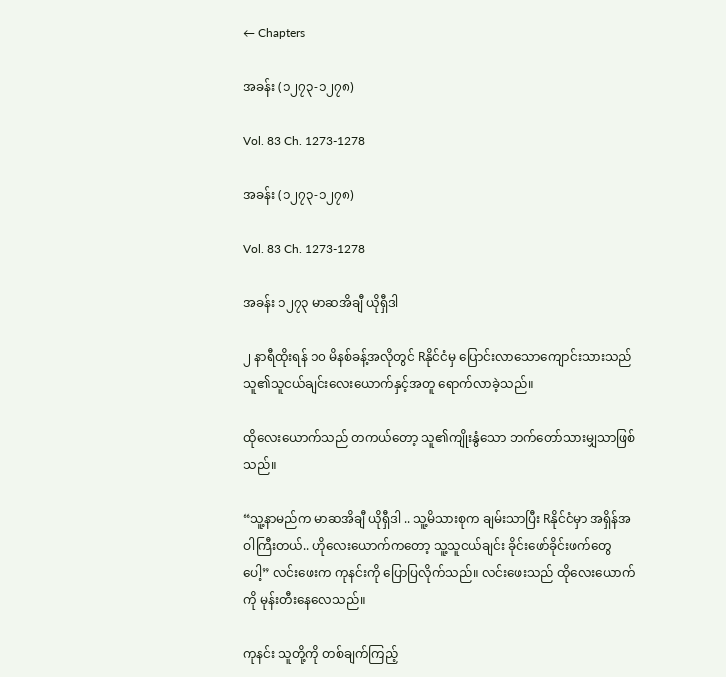← Chapters

အခန်း (၁၂၇၃-၁၂၇၈)

Vol. 83 Ch. 1273-1278

အခန်း (၁၂၇၃-၁၂၇၈)

Vol. 83 Ch. 1273-1278

အခန်း ၁၂၇၃ မာဆအိချီ ယိုရှီဒါ

၂ နာရီထိုးရန် ၁၀ မိနစ်ခန့်အလိုတွင် Rနိုင်ငံမှ ပြောင်းလာသောကျောင်းသားသည် သူ၏သူငယ်ချင်းလေးယောက်နှင့်အတူ ရောက်လာခဲ့သည်။

ထိုလေးယောက်သည် တကယ်တော့ သူ၏ကျိုးနွံသော ဘက်တော်သားမျှသာဖြစ်သည်။

“သူ့နာမည်က မာဆအိချီ ယိုရှီဒါ .. သူ့မိသားစုက ချမ်းသာပြီး Rနိုင်ငံမှာ အရှိန်အဝါကြီးတယ်.. ဟိုလေးယောက်ကတော့ သူ့သူငယ်ချင်း ခိုင်းဖော်ခိုင်းဖက်တွေပေါ့” လင်းဖေးက ကုနင်းကို ပြောပြလိုက်သည်။ လင်းဖေးသည် ထိုလေးယောက်ကို မုန်းတီးနေလေသည်။

ကုနင်း သူတို့ကို တစ်ချက်ကြည့်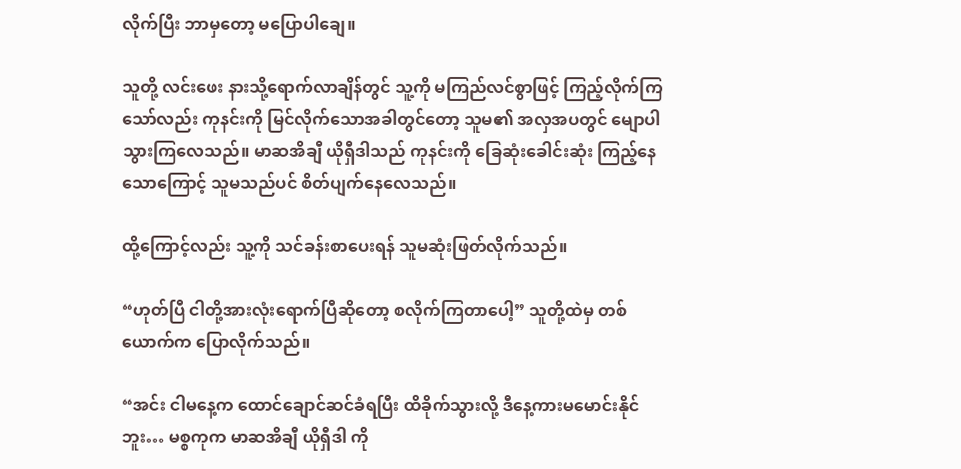လိုက်ပြီး ဘာမှတော့ မပြောပါချေ။

သူတို့ လင်းဖေး နားသို့ရောက်လာချိန်တွင် သူ့ကို မကြည်လင်စွာဖြင့် ကြည့်လိုက်ကြသော်လည်း ကုနင်းကို မြင်လိုက်သောအခါတွင်တော့ သူမ၏ အလှအပတွင် မျောပါသွားကြလေသည်။ မာဆအိချီ ယိုရှီဒါသည် ကုနင်းကို ခြေဆုံးခေါင်းဆုံး ကြည့်နေသောကြောင့် သူမသည်ပင် စိတ်ပျက်နေလေသည်။

ထို့ကြောင့်လည်း သူ့ကို သင်ခန်းစာပေးရန် သူမဆုံးဖြတ်လိုက်သည်။

“ဟုတ်ပြီ ငါတို့အားလုံးရောက်ပြီဆိုတော့ စလိုက်ကြတာပေါ့” သူတို့ထဲမှ တစ်ယောက်က ပြောလိုက်သည်။

“အင်း ငါမနေ့က ထောင်ချောင်ဆင်ခံရပြီး ထိခိုက်သွားလို့ ဒီနေ့ကားမမောင်းနိုင်ဘူး… မစ္စကုက မာဆအိချီ ယိုရှီဒါ ကို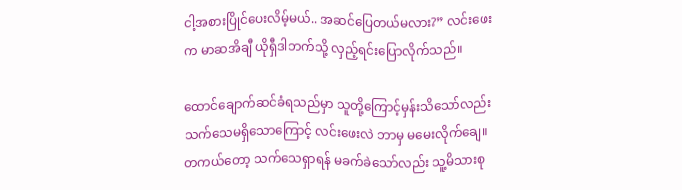ငါ့အစားပြိုင်ပေးလိမ့်မယ်.. အဆင်ပြေတယ်မလား?” လင်းဖေးက မာဆအိချီ ယိုရှီဒါဘက်သို့ လှည့်ရင်းပြောလိုက်သည်။

ထောင်ချောက်ဆင်ခံရသည်မှာ သူတို့ကြောင့်မှန်းသိသော်လည်း သက်သေမရှိသောကြောင့် လင်းဖေးလဲ ဘာမှ မမေးလိုက်ချေ။ တကယ်တော့ သက်သေရှာရန် မခက်ခဲသော်လည်း သူ့မိသားစု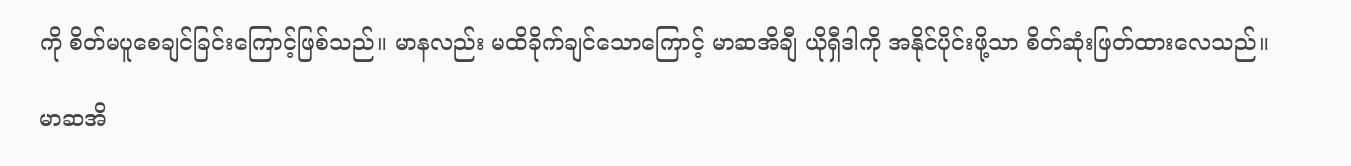ကို စိတ်မပူစေချင်ခြင်းကြောင့်ဖြစ်သည်။ မာနလည်း မထိခိုက်ချင်သောကြောင့် မာဆအိချီ ယိုရှီဒါကို အနိုင်ပိုင်းဖို့သာ စိတ်ဆုံးဖြတ်ထားလေသည်။

မာဆအိ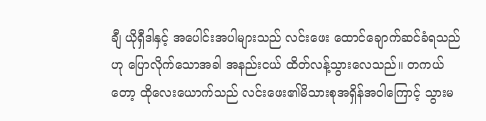ချီ ယိုရှီဒါနှင့် အပေါင်းအပါများသည် လင်းဖေး ထောင်ချောက်ဆင်ခံရသည်ဟု ပြောလိုက်သောအခါ အနည်းငယ် ထိတ်လန့်သွားလေသည်။ တကယ်တော့ ထိုလေးယောက်သည် လင်းဖေး၏မိသားစုအရှိန်အဝါကြောင့် သွားမ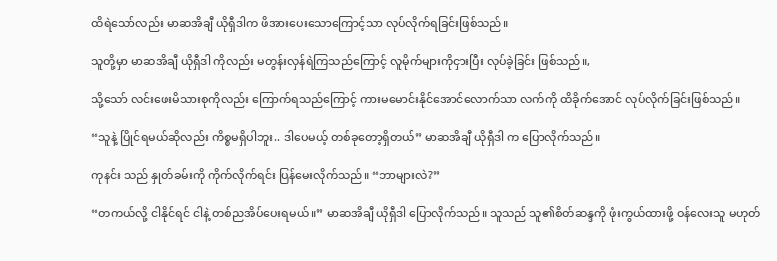ထိရဲသော်လည်း မာဆအိချီ ယိုရှီဒါက ဖိအားပေးသောကြောင့်သာ လုပ်လိုက်ရခြင်းဖြစ်သည်။

သူတို့မှာ မာဆအိချီ ယိုရှီဒါ ကိုလည်း မတွန်းလှန်ရဲကြသည်ကြောင့် လူမိုက်များကိုငှားပြီး လုပ်ခဲ့ခြင်း ဖြစ်သည်။,

သို့သော် လင်းဖေးမိသားစုကိုလည်း ကြောက်ရသည်ကြောင့် ကားမမောင်းနိုင်အောင်လောက်သာ လက်ကို ထိခိုက်အောင် လုပ်လိုက်ခြင်းဖြစ်သည်။

“သူနဲ့ ပြိုင်ရမယ်ဆိုလည်း ကိစ္စမရှိပါဘူး.. ဒါပေမယ့် တစ်ခုတော့ရှိတယ်” မာဆအိချီ ယိုရှီဒါ က ပြောလိုက်သည်။

ကုနင်း သည် နှုတ်ခမ်းကို ကိုက်လိုက်ရင်း ပြန်မေးလိုက်သည်။ “ဘာများလဲ?”

“တကယ်လို့ ငါနိုင်ရင် ငါနဲ့ တစ်ညအိပ်ပေးရမယ်။” မာဆအိချီ ယိုရှီဒါ ပြောလိုက်သည်။ သူသည် သူ၏စိတ်ဆန္ဒကို ဖုံးကွယ်ထားဖို့ ဝန်လေးသူ မဟုတ်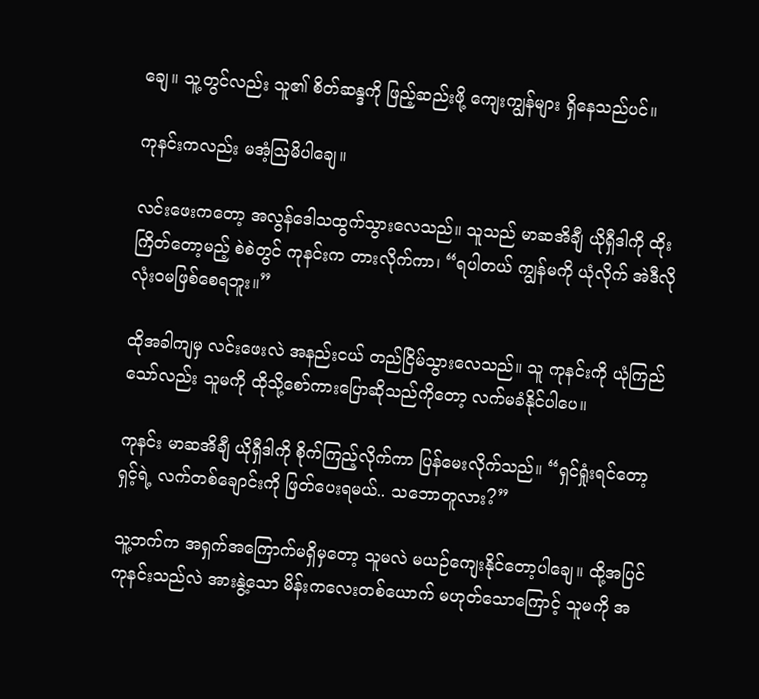ချေ။ သူ့တွင်လည်း သူ၏ စိတ်ဆန္ဒကို ဖြည့်ဆည်းဖို့ ကျေးကျွန်များ ရှိနေသည်ပင်။

ကုနင်းကလည်း မအံ့ဩမိပါချေ။

လင်းဖေးကတော့ အလွန်ဒေါသထွက်သွားလေသည်။ သူသည် မာဆအိချီ ယိုရှီဒါကို ထိုးကြိတ်တော့မည့် စဲစဲတွင် ကုနင်းက တားလိုက်ကာ၊ “ရပါတယ် ကျွန်မကို ယုံလိုက် အဲဒီလို လုံးဝမဖြစ်စေရဘူး။”

ထိုအခါကျမှ လင်းဖေးလဲ အနည်းငယ် တည်ငြိမ်သွားလေသည်။ သူ ကုနင်းကို ယုံကြည်သော်လည်း သူမကို ထိုသို့စော်ကားပြောဆိုသည်ကိုတော့ လက်မခံနိုင်ပါပေ။

ကုနင်း မာဆအိချီ ယိုရှီဒါကို စိုက်ကြည့်လိုက်ကာ ပြန်မေးလိုက်သည်။ “ရှင်ရှုံးရင်တော့ ရှင့်ရဲ့ လက်တစ်ချောင်းကို ဖြတ်ပေးရမယ်.. သဘောတူလား?”

သူ့ဘက်က အရှက်အကြောက်မရှိမှတော့ သူမလဲ မယဉ်ကျေးနိုင်တော့ပါချေ။ ထို့အပြင် ကုနင်းသည်လဲ အားနွဲ့သော မိန်းကလေးတစ်ယောက် မဟုတ်သောကြောင့် သူမကို အ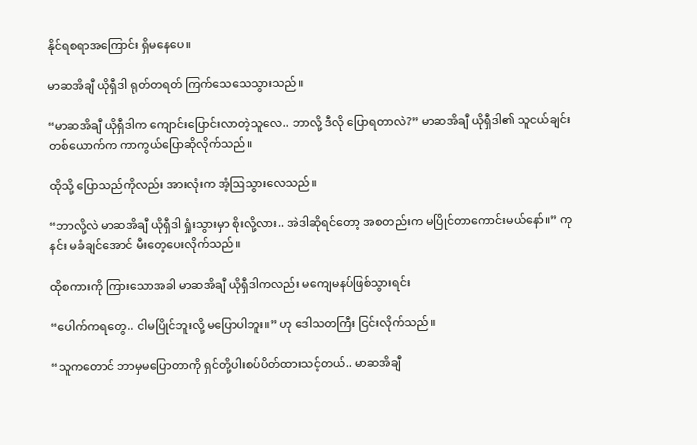နိုင်ရစရာအကြောင်း ရှိမနေပေ။

မာဆအိချီ ယိုရှီဒါ ရုတ်တရတ် ကြက်သေသေသွားသည်။

“မာဆအိချီ ယိုရှီဒါက ကျောင်းပြောင်းလာတဲ့သူလေ.. ဘာလို့ ဒီလို ပြောရတာလဲ?” မာဆအိချီ ယိုရှီဒါ၏ သူငယ်ချင်းတစ်ယောက်က ကာကွယ်ပြောဆိုလိုက်သည်။

ထိုသို့ ပြောသည်ကိုလည်း အားလုံးက အံ့ဩသွားလေသည်။

“ဘာလို့လဲ မာဆအိချီ ယိုရှီဒါ ရှုံးသွားမှာ စိုးလို့လား.. အဲဒါဆိုရင်တော့ အစတည်းက မပြိုင်တာကောင်းမယ်နော်။” ကုနင်း မခံချင်အောင် မီးတေ့ပေးလိုက်သည်။

ထိုစကားကို ကြားသောအခါ မာဆအိချီ ယိုရှီဒါကလည်း မကျေမနပ်ဖြစ်သွားရင်း

“ပေါက်ကရတွေ.. ငါမပြိုင်ဘူးလို့ မပြောပါဘူး။” ဟု ဒေါသတကြီး ငြင်းလိုက်သည်။

“သူကတောင် ဘာမှမပြောတာကို ရှင်တို့ပါးစပ်ပိတ်ထားသင့်တယ်.. မာဆအိချီ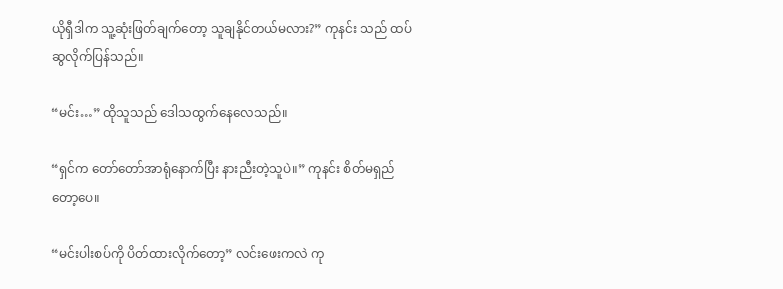ယိုရှီဒါက သူ့ဆုံးဖြတ်ချက်တော့ သူချနိုင်တယ်မလား?” ကုနင်း သည် ထပ်ဆွလိုက်ပြန်သည်။

“မင်း…” ထိုသူသည် ဒေါသထွက်နေလေသည်။

“ရှင်က တော်တော်အာရုံနောက်ပြီး နားညီးတဲ့သူပဲ။” ကုနင်း စိတ်မရှည်တော့ပေ။

“မင်းပါးစပ်ကို ပိတ်ထားလိုက်တော့” လင်းဖေးကလဲ ကု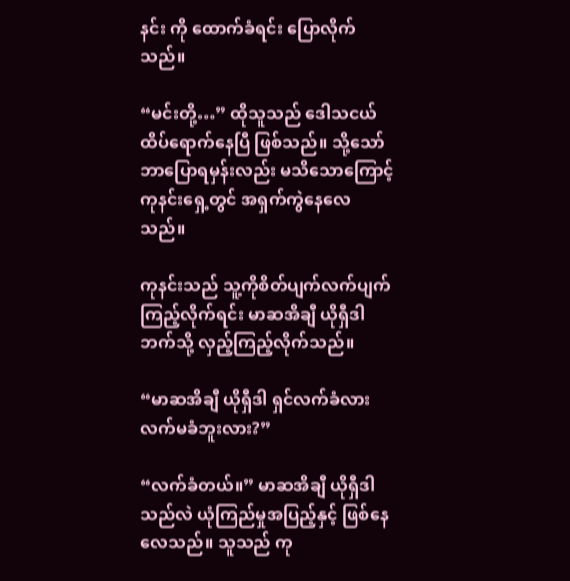နင်း ကို ထောက်ခံရင်း ပြောလိုက်သည်။

“မင်းတို့…” ထိုသူသည် ဒေါသငယ်ထိပ်ရောက်နေပြီ ဖြစ်သည်။ သို့သော် ဘာပြောရမှန်းလည်း မသိသောကြောင့် ကုနင်းရှေ့တွင် အရှက်ကွဲနေလေသည်။

ကုနင်းသည် သူ့ကိုစိတ်ပျက်လက်ပျက်ကြည့်လိုက်ရင်း မာဆအိချီ ယိုရှီဒါဘက်သို့ လှည့်ကြည့်လိုက်သည်။

“မာဆအိချီ ယိုရှီဒါ ရှင်လက်ခံလား လက်မခံဘူးလား?”

“လက်ခံတယ်။” မာဆအိချီ ယိုရှီဒါသည်လဲ ယုံကြည်မှုအပြည့်နှင့် ဖြစ်နေလေသည်။ သူသည် ကု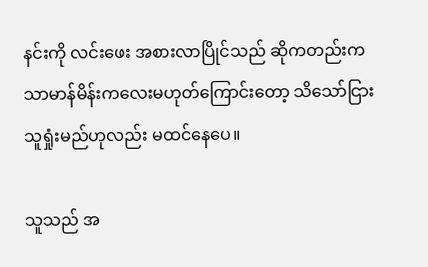နင်းကို လင်းဖေး အစားလာပြိုင်သည် ဆိုကတည်းက သာမာန်မိန်းကလေးမဟုတ်ကြောင်းတော့ သိသော်ငြား သူရှုံးမည်ဟုလည်း မထင်နေပေ။

သူသည် အ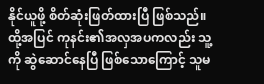နိုင်ယူဖို့ စိတ်ဆုံးဖြတ်ထားပြီ ဖြစ်သည်။ ထို့အပြင် ကုနင်း၏အလှအပကလည်း သူ့ကို ဆွဲဆောင်နေပြီ ဖြစ်သောကြောင့် သူမ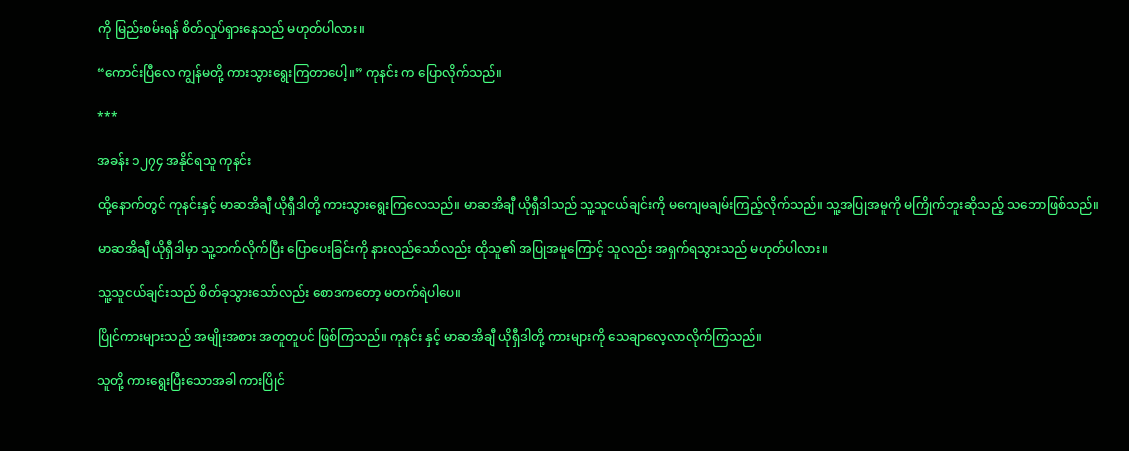ကို မြည်းစမ်းရန် စိတ်လှုပ်ရှားနေသည် မဟုတ်ပါလား။

“ကောင်းပြီလေ ကျွန်မတို့ ကားသွားရွေးကြတာပေါ့။” ကုနင်း က ပြောလိုက်သည်။

***

အခန်း ၁၂၇၄ အနိုင်ရသူ ကုနင်း

ထို့နောက်တွင် ကုနင်းနှင့် မာဆအိချီ ယိုရှီဒါတို့ ကားသွားရွေးကြလေသည်။ မာဆအိချီ ယိုရှီဒါသည် သူ့သူငယ်ချင်းကို မကျေမချမ်းကြည့်လိုက်သည်။ သူ့အပြုအမူကို မကြိုက်ဘူးဆိုသည့် သဘောဖြစ်သည်။

မာဆအိချီ ယိုရှီဒါမှာ သူ့ဘက်လိုက်ပြီး ပြောပေးခြင်းကို နားလည်သော်လည်း ထိုသူ၏ အပြုအမူကြောင့် သူလည်း အရှက်ရသွားသည် မဟုတ်ပါလား။

သူ့သူငယ်ချင်းသည် စိတ်ခုသွားသော်လည်း စောဒကတော့ မတက်ရဲပါပေ။

ပြိုင်ကားများသည် အမျိုးအစား အတူတူပင် ဖြစ်ကြသည်။ ကုနင်း နှင့် မာဆအိချီ ယိုရှီဒါတို့ ကားများကို သေချာလေ့လာလိုက်ကြသည်။

သူတို့ ကားရွေးပြီးသောအခါ ကားပြိုင်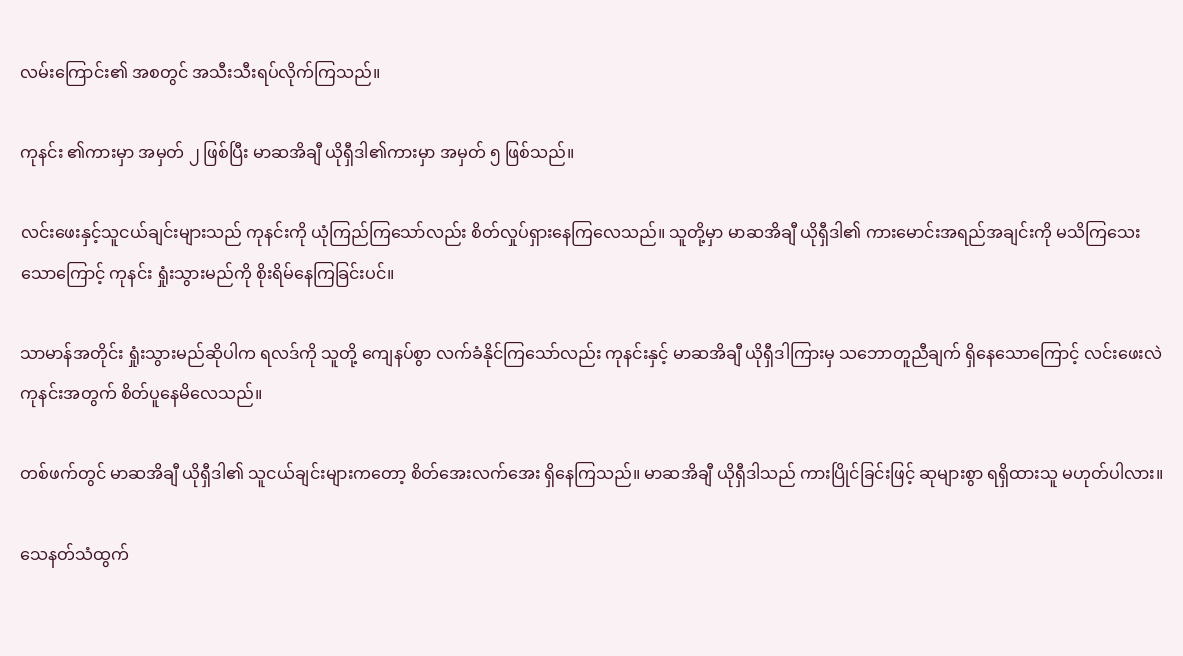လမ်းကြောင်း၏ အစတွင် အသီးသီးရပ်လိုက်ကြသည်။

ကုနင်း ၏ကားမှာ အမှတ် ၂ ဖြစ်ပြီး မာဆအိချီ ယိုရှီဒါ၏ကားမှာ အမှတ် ၅ ဖြစ်သည်။

လင်းဖေးနှင့်သူငယ်ချင်းများသည် ကုနင်းကို ယုံကြည်ကြသော်လည်း စိတ်လှုပ်ရှားနေကြလေသည်။ သူတို့မှာ မာဆအိချီ ယိုရှီဒါ၏ ကားမောင်းအရည်အချင်းကို မသိကြသေးသောကြောင့် ကုနင်း ရှုံးသွားမည်ကို စိုးရိမ်နေကြခြင်းပင်။

သာမာန်အတိုင်း ရှုံးသွားမည်ဆိုပါက ရလဒ်ကို သူတို့ ကျေနပ်စွာ လက်ခံနိုင်ကြသော်လည်း ကုနင်းနှင့် မာဆအိချီ ယိုရှီဒါကြားမှ သဘောတူညီချက် ရှိနေသောကြောင့် လင်းဖေးလဲ ကုနင်းအတွက် စိတ်ပူနေမိလေသည်။

တစ်ဖက်တွင် မာဆအိချီ ယိုရှီဒါ၏ သူငယ်ချင်းများကတော့ စိတ်အေးလက်အေး ရှိနေကြသည်။ မာဆအိချီ ယိုရှီဒါသည် ကားပြိုင်ခြင်းဖြင့် ဆုများစွာ ရရှိထားသူ မဟုတ်ပါလား။

သေနတ်သံထွက်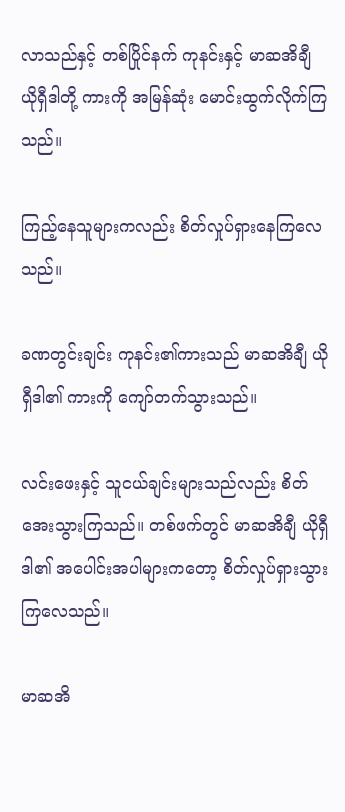လာသည်နှင့် တစ်ပြိုင်နက် ကုနင်းနှင့် မာဆအိချီ ယိုရှီဒါတို့ ကားကို အမြန်ဆုံး မောင်းထွက်လိုက်ကြသည်။

ကြည့်နေသူများကလည်း စိတ်လှုပ်ရှားနေကြလေသည်။

ခဏတွင်းချင်း ကုနင်း၏ကားသည် မာဆအိချီ ယိုရှီဒါ၏ ကားကို ကျော်တက်သွားသည်။

လင်းဖေးနှင့် သူငယ်ချင်းများသည်လည်း စိတ်အေးသွားကြသည်။ တစ်ဖက်တွင် မာဆအိချီ ယိုရှီဒါ၏ အပေါင်းအပါများကတော့ စိတ်လှုပ်ရှားသွားကြလေသည်။

မာဆအိ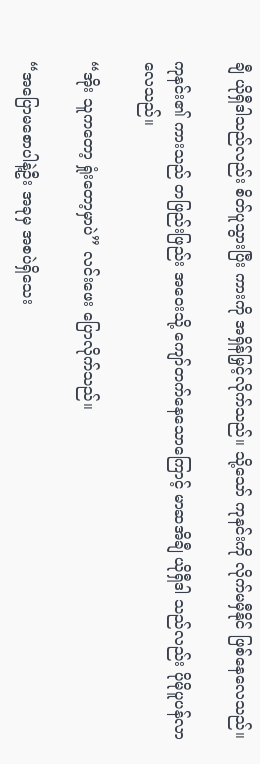ချီ ယိုရှီဒါသည်လည်း စိတ်ပူသွားပြီး ကားကို အရှိန်မြှင့်လိုက်သည်။ သို့သော် ကုနင်းကို လိုက်မမှီနိုင် ဖြစ်နေလေသည်။

ကုနင်း၏ ကားသည် တဖြည်းဖြည်း အဝေးသို့ ကျော်တက်နေသောကြောင့် မာဆအိချီ ယိုရှီဒါ သည်လည်း ပိုမိုပူပန်လာလေသည်။

“အိုး သူကတော့ ရှုံးတော့မှာပဲ” လင်းဖေး ပြောလိုက်သည်။

“အပြောမစောပါနဲ့ဦး အခုမှ အစပဲရှိသေး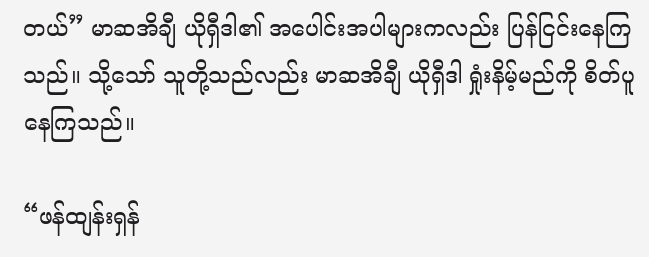တယ်” မာဆအိချီ ယိုရှီဒါ၏ အပေါင်းအပါများကလည်း ပြန်ငြင်းနေကြသည်။ သို့သော် သူတို့သည်လည်း မာဆအိချီ ယိုရှီဒါ ရှုံးနိမ့်မည်ကို စိတ်ပူနေကြသည်။

“ဖန်ထျန်းရှန်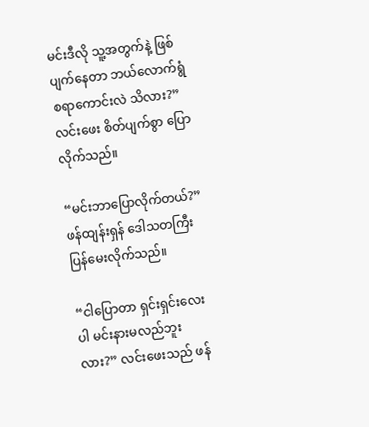မင်းဒီလို သူ့အတွက်နဲ့ ဖြစ်ပျက်နေတာ ဘယ်လောက်ရွံစရာကောင်းလဲ သိလား?” လင်းဖေး စိတ်ပျက်စွာ ပြောလိုက်သည်။

“မင်းဘာပြောလိုက်တယ်?” ဖန်ထျန်းရှန် ဒေါသတကြီး ပြန်မေးလိုက်သည်။

“ငါပြောတာ ရှင်းရှင်းလေးပါ မင်းနားမလည်ဘူးလား?” လင်းဖေးသည် ဖန်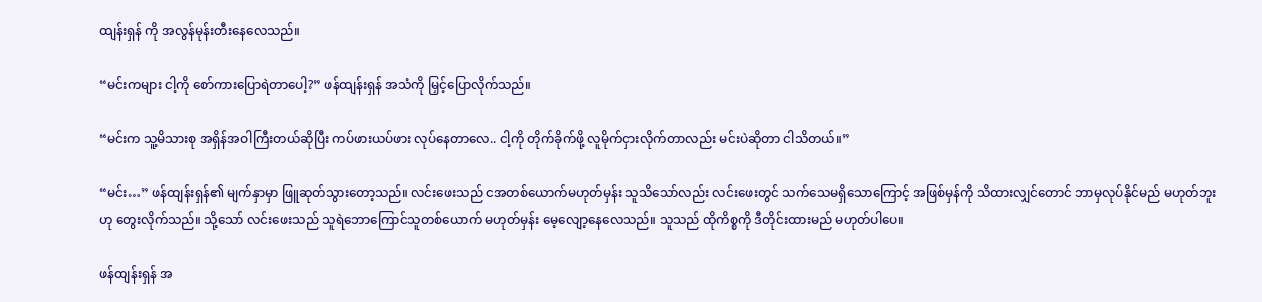ထျန်းရှန် ကို အလွန်မုန်းတီးနေလေသည်။

“မင်းကများ ငါ့ကို စော်ကားပြောရဲတာပေါ့?” ဖန်ထျန်းရှန် အသံကို မြှင့်ပြောလိုက်သည်။

“မင်းက သူ့မိသားစု အရှိန်အဝါကြီးတယ်ဆိုပြီး ကပ်ဖားယပ်ဖား လုပ်နေတာလေ.. ငါ့ကို တိုက်ခိုက်ဖို့ လူမိုက်ငှားလိုက်တာလည်း မင်းပဲဆိုတာ ငါသိတယ်။”

“မင်း…” ဖန်ထျန်းရှန်၏ မျက်နှာမှာ ဖြူဆုတ်သွားတော့သည်။ လင်းဖေးသည် ငအတစ်ယောက်မဟုတ်မှန်း သူသိသော်လည်း လင်းဖေးတွင် သက်သေမရှိသောကြောင့် အဖြစ်မှန်ကို သိထားလျှင်တောင် ဘာမှလုပ်နိုင်မည် မဟုတ်ဘူးဟု တွေးလိုက်သည်။ သို့သော် လင်းဖေးသည် သူရဲဘောကြောင်သူတစ်ယောက် မဟုတ်မှန်း မေ့လျော့နေလေသည်။ သူသည် ထိုကိစ္စကို ဒီတိုင်းထားမည် မဟုတ်ပါပေ။

ဖန်ထျန်းရှန် အ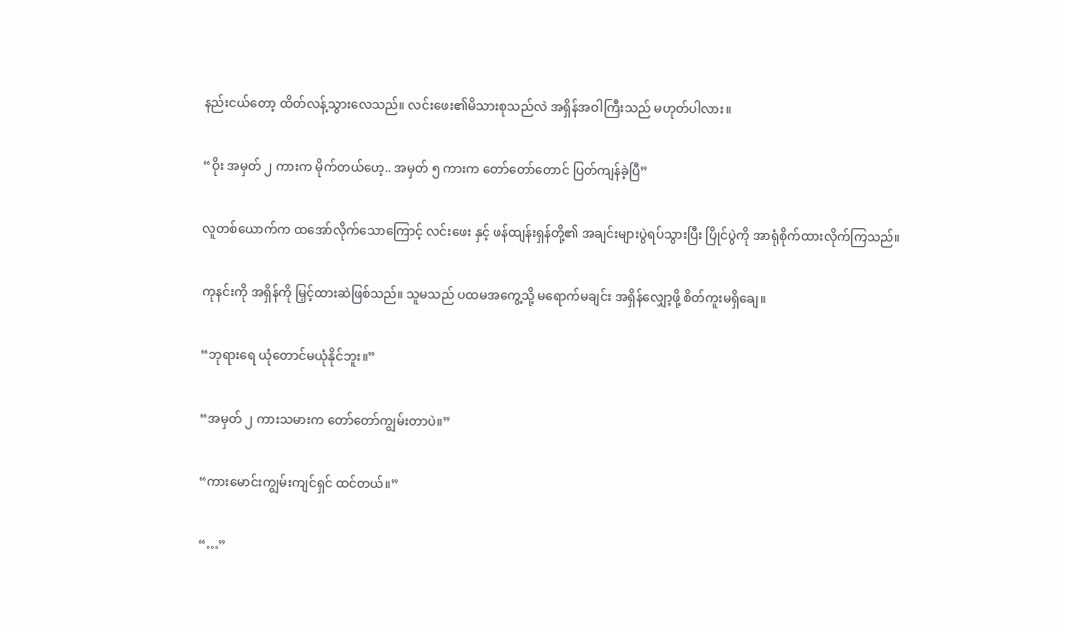နည်းငယ်တော့ ထိတ်လန့်သွားလေသည်။ လင်းဖေး၏မိသားစုသည်လဲ အရှိန်အဝါကြီးသည် မဟုတ်ပါလား။

“ဝိုး အမှတ် ၂ ကားက မိုက်တယ်ဟေ့.. အမှတ် ၅ ကားက တော်တော်တောင် ပြတ်ကျန်ခဲ့ပြီ”

လူတစ်ယောက်က ထအော်လိုက်သောကြောင့် လင်းဖေး နှင့် ဖန်ထျန်းရှန်တို့၏ အချင်းများပွဲရပ်သွားပြီး ပြိုင်ပွဲကို အာရုံစိုက်ထားလိုက်ကြသည်။

ကုနင်းကို အရှိန်ကို မြှင့်ထားဆဲဖြစ်သည်။ သူမသည် ပထမအကွေ့သို့ မရောက်မချင်း အရှိန်လျှော့ဖို့ စိတ်ကူးမရှိချေ။

“ဘုရားရေ ယုံတောင်မယုံနိုင်ဘူး။”

“အမှတ် ၂ ကားသမားက တော်တော်ကျွမ်းတာပဲ။”

“ကားမောင်းကျွမ်းကျင်ရှင် ထင်တယ်။”

“…”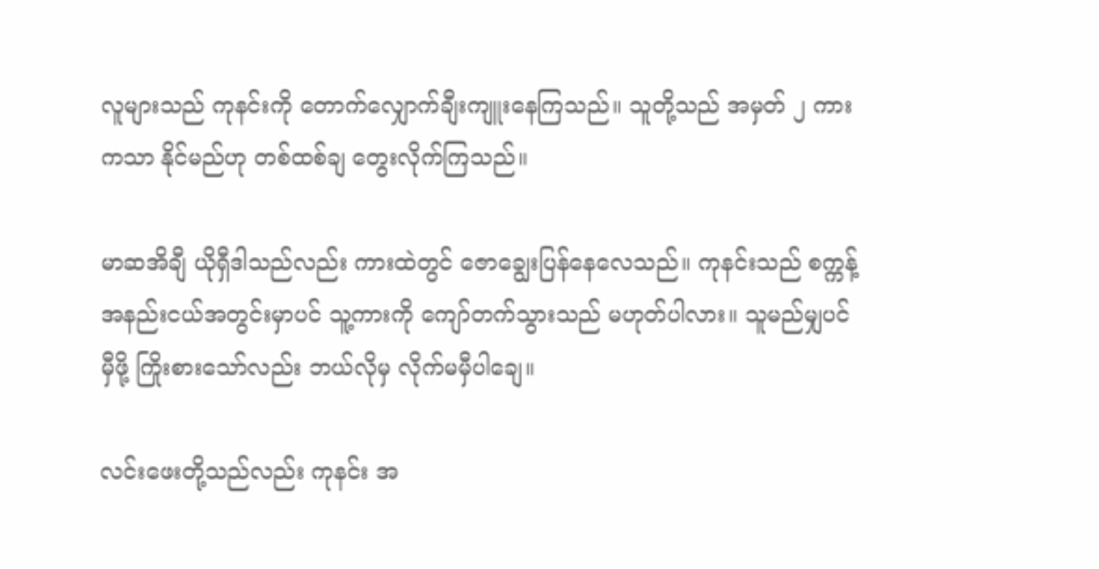လူများသည် ကုနင်းကို တောက်လျှောက်ချီးကျူးနေကြသည်။ သူတို့သည် အမှတ် ၂ ကားကသာ နိုင်မည်ဟု တစ်ထစ်ချ တွေးလိုက်ကြသည်။

မာဆအိချီ ယိုရှီဒါသည်လည်း ကားထဲတွင် ဇောချွေးပြန်နေလေသည်။ ကုနင်းသည် စက္ကန့်အနည်းငယ်အတွင်းမှာပင် သူ့ကားကို ကျော်တက်သွားသည် မဟုတ်ပါလား။ သူမည်မျှပင် မှီဖို့ ကြိုးစားသော်လည်း ဘယ်လိုမှ လိုက်မမှီပါချေ။

လင်းဖေးတို့သည်လည်း ကုနင်း အ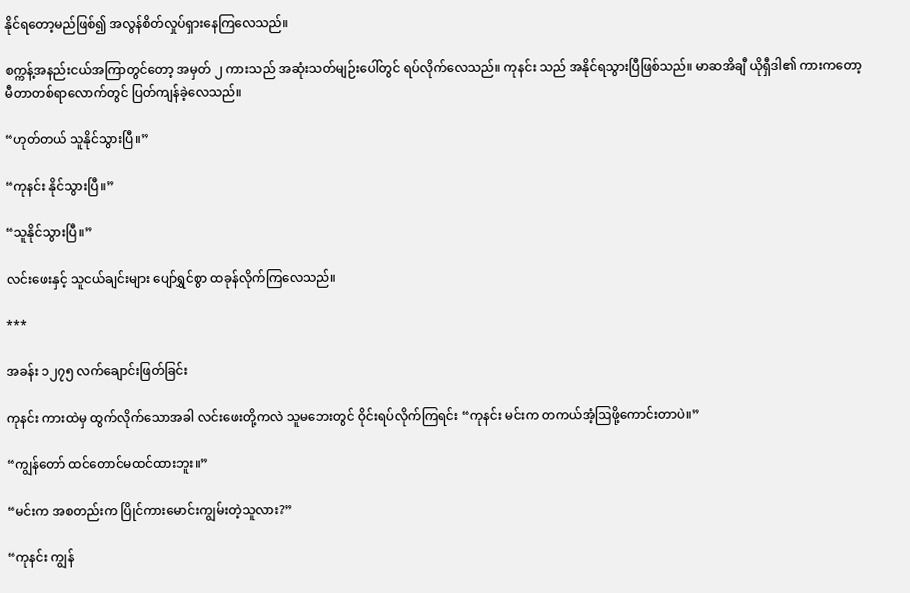နိုင်ရတော့မည်ဖြစ်၍ အလွန်စိတ်လှုပ်ရှားနေကြလေသည်။

စက္ကန့်အနည်းငယ်အကြာတွင်တော့ အမှတ် ၂ ကားသည် အဆုံးသတ်မျဉ်းပေါ်တွင် ရပ်လိုက်လေသည်။ ကုနင်း သည် အနိုင်ရသွားပြီဖြစ်သည်။ မာဆအိချီ ယိုရှီဒါ၏ ကားကတော့ မီတာတစ်ရာလောက်တွင် ပြတ်ကျန်ခဲ့လေသည်။

“ဟုတ်တယ် သူနိုင်သွားပြီ။”

“ကုနင်း နိုင်သွားပြီ။”

“သူနိုင်သွားပြီ။”

လင်းဖေးနှင့် သူငယ်ချင်းများ ပျော်ရွှင်စွာ ထခုန်လိုက်ကြလေသည်။

***

အခန်း ၁၂၇၅ လက်ချောင်းဖြတ်ခြင်း

ကုနင်း ကားထဲမှ ထွက်လိုက်သောအခါ လင်းဖေးတို့ကလဲ သူမဘေးတွင် ဝိုင်းရပ်လိုက်ကြရင်း “ကုနင်း မင်းက တကယ်အံ့ဩဖို့ကောင်းတာပဲ။”

“ကျွန်တော် ထင်တောင်မထင်ထားဘူး။”

“မင်းက အစတည်းက ပြိုင်ကားမောင်းကျွမ်းတဲ့သူလား?”

“ကုနင်း ကျွန်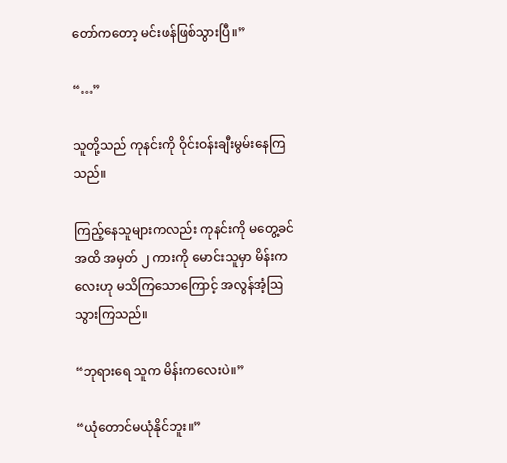တော်ကတော့ မင်းဖန်ဖြစ်သွားပြီ။”

“…”

သူတို့သည် ကုနင်းကို ဝိုင်းဝန်းချီးမွမ်းနေကြသည်။

ကြည့်နေသူများကလည်း ကုနင်းကို မတွေ့ခင်အထိ အမှတ် ၂ ကားကို မောင်းသူမှာ မိန်းကလေးဟု မသိကြသောကြောင့် အလွန်အံ့ဩသွားကြသည်။

“ဘုရားရေ သူက မိန်းကလေးပဲ။”

“ယုံတောင်မယုံနိုင်ဘူး။”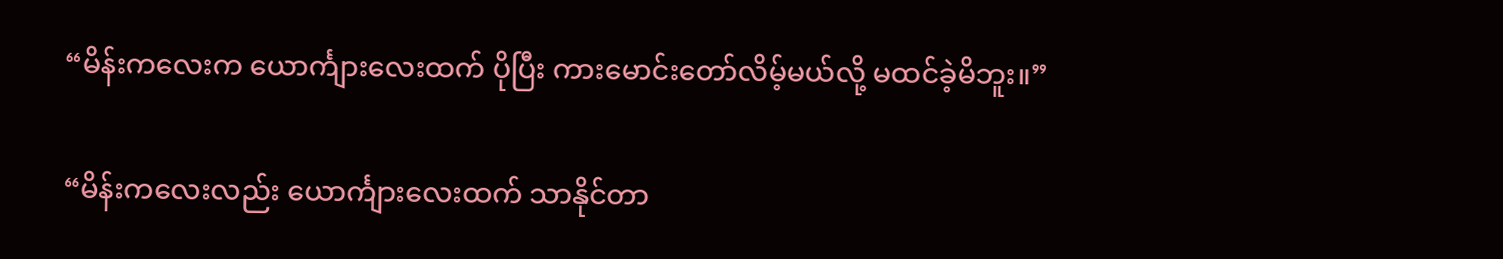“မိန်းကလေးက ယောင်္ကျားလေးထက် ပိုပြီး ကားမောင်းတော်လိမ့်မယ်လို့ မထင်ခဲ့မိဘူး။”

“မိန်းကလေးလည်း ယောင်္ကျားလေးထက် သာနိုင်တာ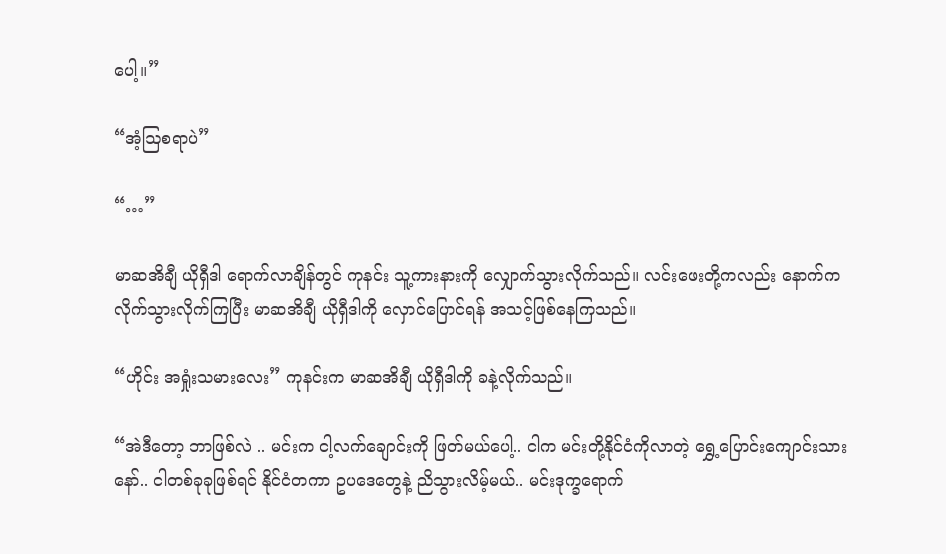ပေါ့။”

“အံ့ဩစရာပဲ”

“…”

မာဆအိချီ ယိုရှီဒါ ရောက်လာချိန်တွင် ကုနင်း သူ့ကားနားကို လျှောက်သွားလိုက်သည်။ လင်းဖေးတို့ကလည်း နောက်က လိုက်သွားလိုက်ကြပြီး မာဆအိချီ ယိုရှီဒါကို လှောင်ပြောင်ရန် အသင့်ဖြစ်နေကြသည်။

“ဟိုင်း အရှုံးသမားလေး” ကုနင်းက မာဆအိချီ ယိုရှီဒါကို ခနဲ့လိုက်သည်။

“အဲဒီတော့ ဘာဖြစ်လဲ .. မင်းက ငါ့လက်ချောင်းကို ဖြတ်မယ်ပေါ့.. ငါက မင်းတို့နိုင်ငံကိုလာတဲ့ ရွှေ့ပြောင်းကျောင်းသားနော်.. ငါတစ်ခုခုဖြစ်ရင် နိုင်ငံတကာ ဥပဒေတွေနဲ့ ညိသွားလိမ့်မယ်.. မင်းဒုက္ခရောက်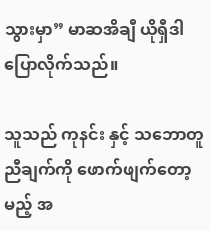သွားမှာ” မာဆအိချီ ယိုရှီဒါ ပြောလိုက်သည်။

သူသည် ကုနင်း နှင့် သဘောတူညီချက်ကို ဖောက်ဖျက်တော့မည့် အ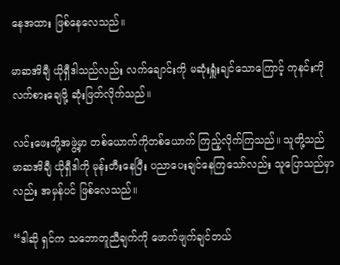နေအထား ဖြစ်နေလေသည်။

မာဆအိချီ ယိုရှီဒါသည်လည်း လက်ချောင်းကို မဆုံးရှူံးချင်သောကြောင့် ကုနင်းကို လက်စားချေဖို့ ဆုံးဖြတ်လိုက်သည်။

လင်းဖေးတို့အဖွဲ့မှာ တစ်ယောက်ကိုတစ်ယောက် ကြည့်လိုက်ကြသည်။ သူတို့သည် မာဆအိချီ ယိုရှီဒါကို မုန်းတီးနေပြီး ပညာပေးချင်နေကြသော်လည်း သူပြောသည်မှာလည်း အမှန်ပင် ဖြစ်လေသည်။

“ဒါဆို ရှင်က သဘောတူညီချက်ကို ဖောက်ဖျက်ချင်တယ်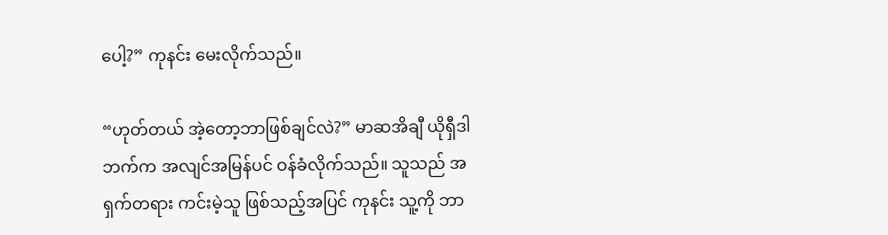ပေါ့?” ကုနင်း မေးလိုက်သည်။

“ဟုတ်တယ် အဲ့တော့ဘာဖြစ်ချင်လဲ?” မာဆအိချီ ယိုရှီဒါဘက်က အလျင်အမြန်ပင် ဝန်ခံလိုက်သည်။ သူသည် အရှက်တရား ကင်းမဲ့သူ ဖြစ်သည့်အပြင် ကုနင်း သူ့ကို ဘာ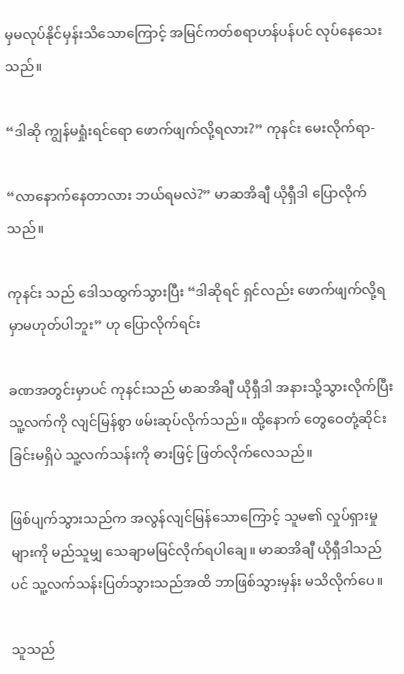မှမလုပ်နိုင်မှန်းသိသောကြောင့် အမြင်ကတ်စရာဟန်ပန်ပင် လုပ်နေသေးသည်။

“ဒါဆို ကျွန်မရှုံးရင်ရော ဖောက်ဖျက်လို့ရလား?” ကုနင်း မေးလိုက်ရာ-

“လာနောက်နေတာလား ဘယ်ရမလဲ?” မာဆအိချီ ယိုရှီဒါ ပြောလိုက်သည်။

ကုနင်း သည် ဒေါသထွက်သွားပြီး “ဒါဆိုရင် ရှင်လည်း ဖောက်ဖျက်လို့ရမှာမဟုတ်ပါဘူး” ဟု ပြောလိုက်ရင်း

ခဏအတွင်းမှာပင် ကုနင်းသည် မာဆအိချီ ယိုရှီဒါ အနားသို့သွားလိုက်ပြီး သူ့လက်ကို လျင်မြန်စွာ ဖမ်းဆုပ်လိုက်သည်။ ထို့နောက် တွေဝေတုံ့ဆိုင်းခြင်းမရှိပဲ သူ့လက်သန်းကို ဓားဖြင့် ဖြတ်လိုက်လေသည်။

ဖြစ်ပျက်သွားသည်က အလွန်လျင်မြန်သောကြောင့် သူမ၏ လှုပ်ရှားမှုများကို မည်သူမျှ သေချာမမြင်လိုက်ရပါချေ။ မာဆအိချီ ယိုရှီဒါသည်ပင် သူ့လက်သန်းပြတ်သွားသည်အထိ ဘာဖြစ်သွားမှန်း မသိလိုက်ပေ။

သူသည်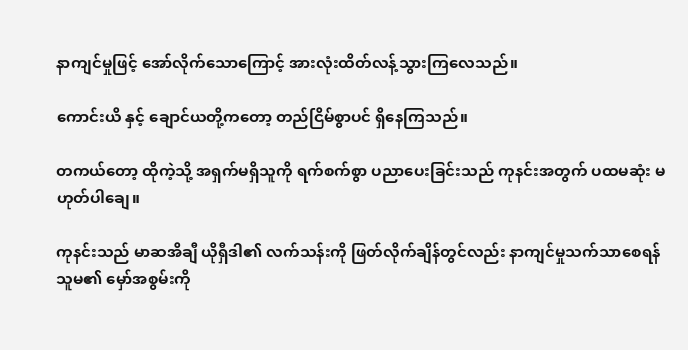နာကျင်မှုဖြင့် အော်လိုက်သောကြောင့် အားလုံးထိတ်လန့်သွားကြလေသည်။

ကောင်းယိ နှင့် ချောင်ယတို့ကတော့ တည်ငြိမ်စွာပင် ရှိနေကြသည်။

တကယ်တော့ ထိုကဲ့သို့ အရှက်မရှိသူကို ရက်စက်စွာ ပညာပေးခြင်းသည် ကုနင်းအတွက် ပထမဆုံး မဟုတ်ပါချေ။

ကုနင်းသည် မာဆအိချီ ယိုရှီဒါ၏ လက်သန်းကို ဖြတ်လိုက်ချိန်တွင်လည်း နာကျင်မှုသက်သာစေရန် သူမ၏ မှော်အစွမ်းကို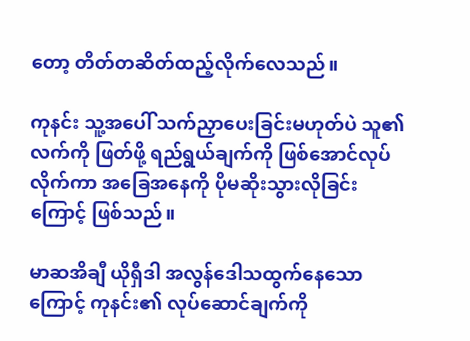တော့ တိတ်တဆိတ်ထည့်လိုက်လေသည်။

ကုနင်း သူ့အပေါ် သက်ညှာပေးခြင်းမဟုတ်ပဲ သူ၏လက်ကို ဖြတ်ဖို့ ရည်ရွယ်ချက်ကို ဖြစ်အောင်လုပ်လိုက်ကာ အခြေအနေကို ပိုမဆိုးသွားလိုခြင်းကြောင့် ဖြစ်သည်။

မာဆအိချီ ယိုရှီဒါ အလွန်ဒေါသထွက်နေသောကြောင့် ကုနင်း၏ လုပ်ဆောင်ချက်ကို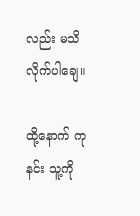လည်း မသိလိုက်ပါချေ။

ထို့နောက် ကုနင်း သူ့ကို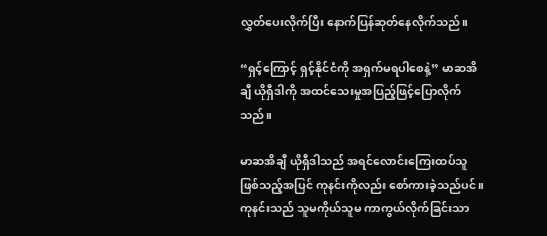လွှတ်ပေးလိုက်ပြီး နောက်ပြန်ဆုတ်နေလိုက်သည်။

“ရှင့်ကြောင့် ရှင့်နိုင်ငံကို အရှက်မရပါစေနဲ့” မာဆအိချီ ယိုရှီဒါကို အထင်သေးမှုအပြည့်ဖြင့်ပြောလိုက်သည်။

မာဆအိချီ ယိုရှီဒါသည် အရင်လောင်းကြေးထပ်သူ ဖြစ်သည့်အပြင် ကုနင်းကိုလည်း စော်ကားခဲ့သည်ပင်။ ကုနင်းသည် သူမကိုယ်သူမ ကာကွယ်လိုက်ခြင်းသာ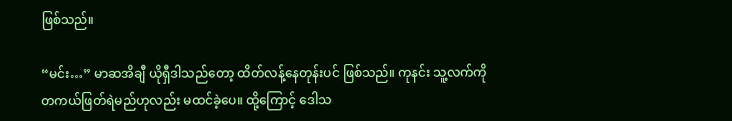ဖြစ်သည်။

“မင်း…” မာဆအိချီ ယိုရှီဒါသည်တော့ ထိတ်လန့်နေတုန်းပင် ဖြစ်သည်။ ကုနင်း သူ့လက်ကို တကယ်ဖြတ်ရဲမည်ဟုလည်း မထင်ခဲ့ပေ။ ထို့ကြောင့် ဒေါသ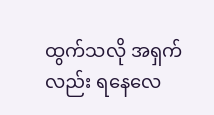ထွက်သလို အရှက်လည်း ရနေလေ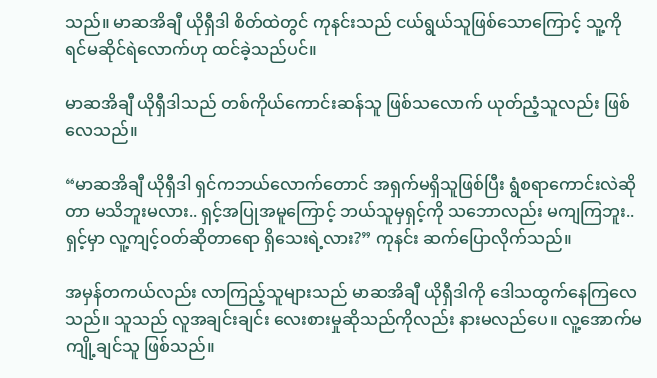သည်။ မာဆအိချီ ယိုရှီဒါ စိတ်ထဲတွင် ကုနင်းသည် ငယ်ရွယ်သူဖြစ်သောကြောင့် သူ့ကို ရင်မဆိုင်ရဲလောက်ဟု ထင်ခဲ့သည်ပင်။

မာဆအိချီ ယိုရှီဒါသည် တစ်ကိုယ်ကောင်းဆန်သူ ဖြစ်သလောက် ယုတ်ညံ့သူလည်း ဖြစ်လေသည်။

“မာဆအိချီ ယိုရှီဒါ ရှင်ကဘယ်လောက်တောင် အရှက်မရှိသူဖြစ်ပြီး ရွံစရာကောင်းလဲဆိုတာ မသိဘူးမလား.. ရှင့်အပြုအမူကြောင့် ဘယ်သူမှရှင့်ကို သဘောလည်း မကျကြဘူး.. ရှင့်မှာ လူ့ကျင့်ဝတ်ဆိုတာရော ရှိသေးရဲ့လား?” ကုနင်း ဆက်ပြောလိုက်သည်။

အမှန်တကယ်လည်း လာကြည့်သူများသည် မာဆအိချီ ယိုရှီဒါကို ဒေါသထွက်နေကြလေသည်။ သူသည် လူအချင်းချင်း လေးစားမှုဆိုသည်ကိုလည်း နားမလည်ပေ။ လူ့အောက်မကျို့ချင်သူ ဖြစ်သည်။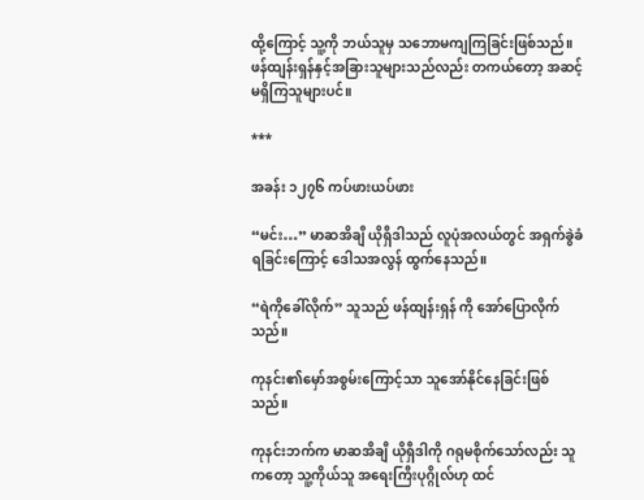ထို့ကြောင့် သူ့ကို ဘယ်သူမှ သဘောမကျကြခြင်းဖြစ်သည်။ ဖန်ထျန်းရှန်နှင့်အခြားသူများသည်လည်း တကယ်တော့ အဆင့်မရှိကြသူများပင်။

***

အခန်း ၁၂၇၆ ကပ်ဖားယပ်ဖား

“မင်း…” မာဆအိချီ ယိုရှီဒါသည် လူပုံအလယ်တွင် အရှက်ခွဲခံရခြင်းကြောင့် ဒေါသအလွန် ထွက်နေသည်။

“ရဲကိုခေါ်လိုက်” သူသည် ဖန်ထျန်းရှန် ကို အော်ပြောလိုက်သည်။

ကုနင်း၏မှော်အစွမ်းကြောင့်သာ သူအော်နိုင်နေခြင်းဖြစ်သည်။

ကုနင်းဘက်က မာဆအိချီ ယိုရှီဒါကို ဂရုမစိုက်သော်လည်း သူကတော့ သူ့ကိုယ်သူ အရေးကြီးပုဂ္ဂိုလ်ဟု ထင်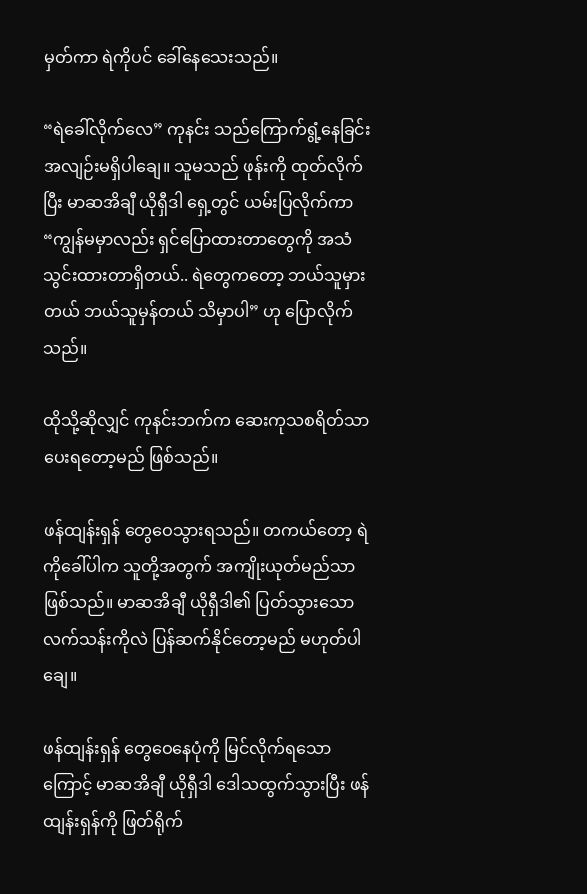မှတ်ကာ ရဲကိုပင် ခေါ်နေသေးသည်။

“ရဲခေါ်လိုက်လေ” ကုနင်း သည်ကြောက်ရွံ့နေခြင်း အလျဉ်းမရှိပါချေ။ သူမသည် ဖုန်းကို ထုတ်လိုက်ပြီး မာဆအိချီ ယိုရှီဒါ ရှေ့တွင် ယမ်းပြလိုက်ကာ “ကျွန်မမှာလည်း ရှင်ပြောထားတာတွေကို အသံသွင်းထားတာရှိတယ်.. ရဲတွေကတော့ ဘယ်သူမှားတယ် ဘယ်သူမှန်တယ် သိမှာပါ” ဟု ပြောလိုက်သည်။

ထိုသို့ဆိုလျှင် ကုနင်းဘက်က ဆေးကုသစရိတ်သာ ပေးရတော့မည် ဖြစ်သည်။

ဖန်ထျန်းရှန် တွေဝေသွားရသည်။ တကယ်တော့ ရဲကိုခေါ်ပါက သူတို့အတွက် အကျိုးယုတ်မည်သာ ဖြစ်သည်။ မာဆအိချီ ယိုရှီဒါ၏ ပြတ်သွားသော လက်သန်းကိုလဲ ပြန်ဆက်နိုင်တော့မည် မဟုတ်ပါချေ။

ဖန်ထျန်းရှန် တွေဝေနေပုံကို မြင်လိုက်ရသောကြောင့် မာဆအိချီ ယိုရှီဒါ ဒေါသထွက်သွားပြီး ဖန်ထျန်းရှန်ကို ဖြတ်ရိုက်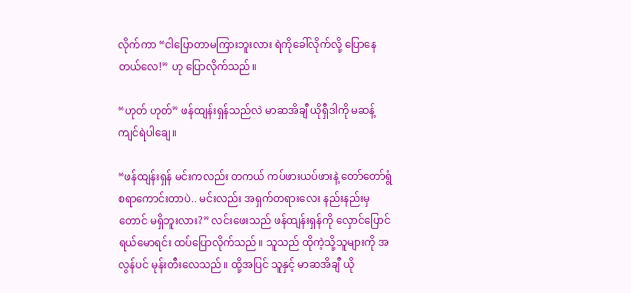လိုက်ကာ “ငါပြောတာမကြားဘူးလား ရဲကိုခေါ်လိုက်လို့ ပြောနေတယ်လေ!” ဟု ပြောလိုက်သည်။

“ဟုတ် ဟုတ်” ဖန်ထျန်းရှန်သည်လဲ မာဆအိချီ ယိုရှီဒါကို မဆန့်ကျင်ရဲပါချေ။

“ဖန်ထျန်းရှန် မင်းကလည်း တကယ် ကပ်ဖားယပ်ဖားနဲ့ တော်တော်ရွံစရာကောင်းတာပဲ.. မင်းလည်း အရှက်တရားလေး နည်းနည်းမှတောင် မရှိဘူးလား?” လင်းဖေးသည် ဖန်ထျန်းရှန်ကို လှောင်ပြောင်ရယ်မောရင်း ထပ်ပြောလိုက်သည်။ သူသည် ထိုကဲ့သို့သူများကို အလွန်ပင် မုန်းတီးလေသည်။ ထို့အပြင် သူနှင့် မာဆအိချီ ယို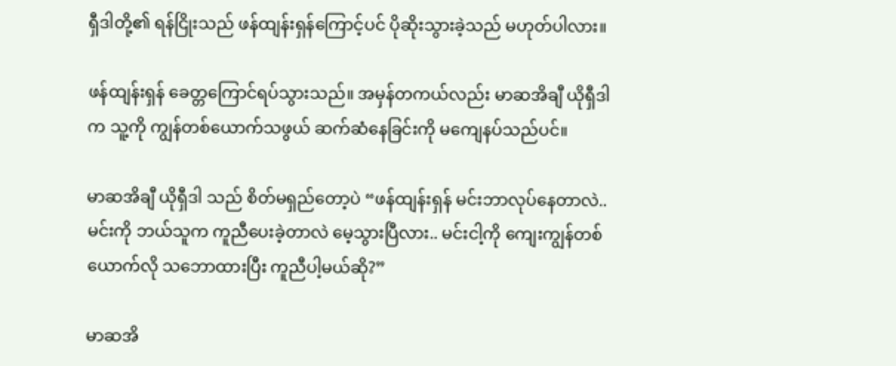ရှီဒါတို့၏ ရန်ငြိုးသည် ဖန်ထျန်းရှန်ကြောင့်ပင် ပိုဆိုးသွားခဲ့သည် မဟုတ်ပါလား။

ဖန်ထျန်းရှန် ခေတ္တကြောင်ရပ်သွားသည်။ အမှန်တကယ်လည်း မာဆအိချီ ယိုရှီဒါက သူ့ကို ကျွန်တစ်ယောက်သဖွယ် ဆက်ဆံနေခြင်းကို မကျေနပ်သည်ပင်။

မာဆအိချီ ယိုရှီဒါ သည် စိတ်မရှည်တော့ပဲ “ဖန်ထျန်းရှန် မင်းဘာလုပ်နေတာလဲ.. မင်းကို ဘယ်သူက ကူညီပေးခဲ့တာလဲ မေ့သွားပြီလား.. မင်းငါ့ကို ကျေးကျွန်တစ်ယောက်လို သဘောထားပြီး ကူညီပါ့မယ်ဆို?”

မာဆအိ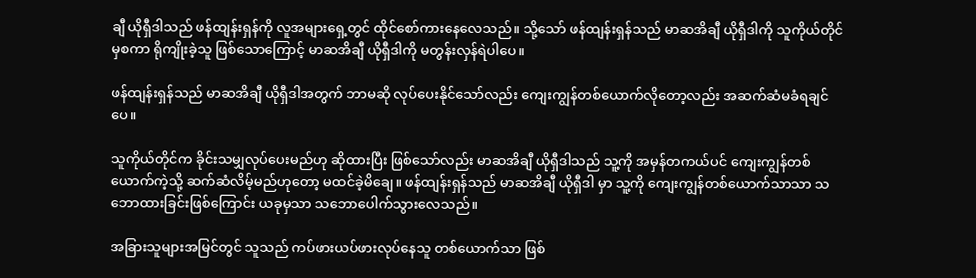ချီ ယိုရှီဒါသည် ဖန်ထျန်းရှန်ကို လူအများရှေ့တွင် ထိုင်စော်ကားနေလေသည်။ သို့သော် ဖန်ထျန်းရှန်သည် မာဆအိချီ ယိုရှီဒါကို သူကိုယ်တိုင်မှစကာ ရိုကျိုးခဲ့သူ ဖြစ်သောကြောင့် မာဆအိချီ ယိုရှီဒါကို မတွန်းလှန်ရဲပါပေ။

ဖန်ထျန်းရှန်သည် မာဆအိချီ ယိုရှီဒါအတွက် ဘာမဆို လုပ်ပေးနိုင်သော်လည်း ကျေးကျွန်တစ်ယောက်လိုတော့လည်း အဆက်ဆံမခံရချင်ပေ။

သူကိုယ်တိုင်က ခိုင်းသမျှလုပ်ပေးမည်ဟု ဆိုထားပြီး ဖြစ်သော်လည်း မာဆအိချီ ယိုရှီဒါသည် သူ့ကို အမှန်တကယ်ပင် ကျေးကျွန်တစ်ယောက်ကဲ့သို့ ဆက်ဆံလိမ့်မည်ဟုတော့ မထင်ခဲ့မိချေ။ ဖန်ထျန်းရှန်သည် မာဆအိချီ ယိုရှီဒါ မှာ သူ့ကို ကျေးကျွန်တစ်ယောက်သာသာ သဘောထားခြင်းဖြစ်ကြောင်း ယခုမှသာ သဘောပေါက်သွားလေသည်။

အခြားသူများအမြင်တွင် သူသည် ကပ်ဖားယပ်ဖားလုပ်နေသူ တစ်ယောက်သာ ဖြစ်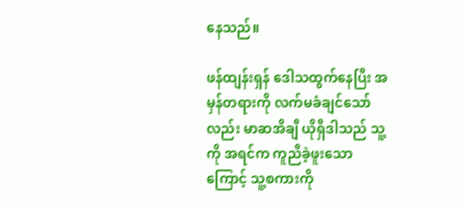နေသည်။

ဖန်ထျန်းရှန် ဒေါသထွက်နေပြီး အမှန်တရားကို လက်မခံချင်သော်လည်း မာဆအိချီ ယိုရှီဒါသည် သူ့ကို အရင်က ကူညီခဲ့ဖူးသောကြောင့် သူ့စကားကို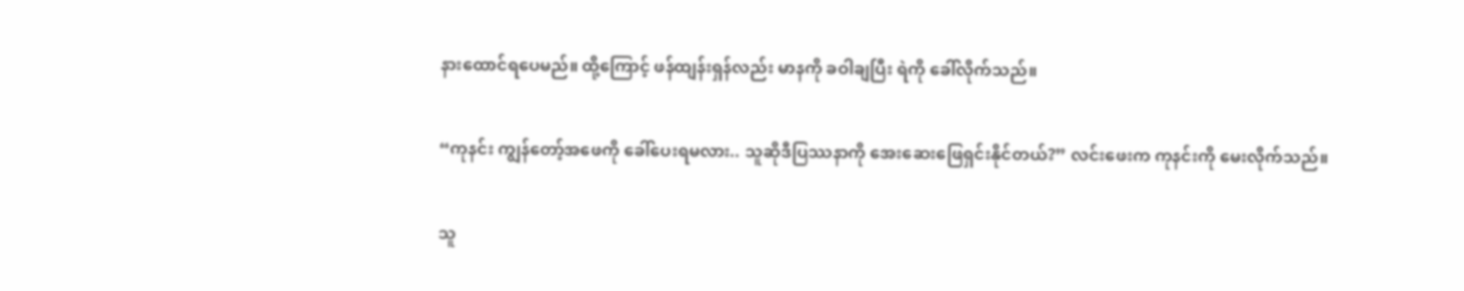နားထောင်ရပေမည်။ ထို့ကြောင့် ဖန်ထျန်းရှန်လည်း မာနကို ခဝါချပြီး ရဲကို ခေါ်လိုက်သည်။

“ကုနင်း ကျွန်တော့်အဖေကို ခေါ်ပေးရမလား.. သူဆိုဒီပြဿနာကို အေးဆေးဖြေရှင်းနိုင်တယ်?” လင်းဖေးက ကုနင်းကို မေးလိုက်သည်။

သူ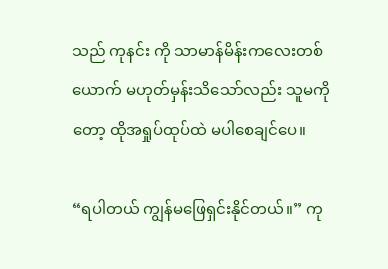သည် ကုနင်း ကို သာမာန်မိန်းကလေးတစ်ယောက် မဟုတ်မှန်းသိသော်လည်း သူမကိုတော့ ထိုအရှုပ်ထုပ်ထဲ မပါစေချင်ပေ။

“ရပါတယ် ကျွန်မဖြေရှင်းနိုင်တယ်။” ကု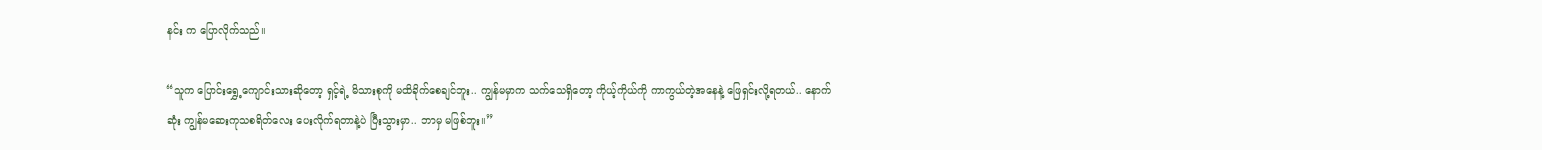နင်း က ပြောလိုက်သည်။

“သူက ပြောင်းရွှေ့ကျောင်းသားဆိုတော့ ရှင့်ရဲ့ မိသားစုကို မထိခိုက်စေချင်ဘူး.. ကျွန်မမှာက သက်သေရှိတော့ ကိုယ့်ကိုယ်ကို ကာကွယ်တဲ့အနေနဲ့ ဖြေရှင်းလို့ရတယ်.. နောက်ဆုံး ကျွန်မဆေးကုသစရိတ်လေး ပေးလိုက်ရတာနဲ့ပဲ ပြီးသွားမှာ.. ဘာမှ မဖြစ်ဘူး။”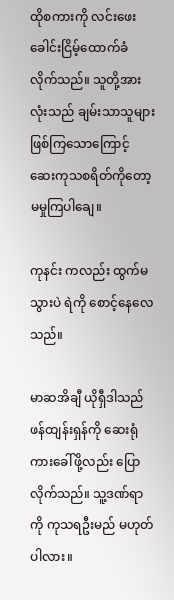ထိုစကားကို လင်းဖေး ခေါင်းငြိမ့်ထောက်ခံလိုက်သည်။ သူတို့အားလုံးသည် ချမ်းသာသူများ ဖြစ်ကြသောကြောင့် ဆေးကုသစရိတ်ကိုတော့ မမှုကြပါချေ။

ကုနင်း ကလည်း ထွက်မသွားပဲ ရဲကို စောင့်နေလေသည်။

မာဆအိချီ ယိုရှီဒါသည် ဖန်ထျန်းရှန်ကို ဆေးရုံကားခေါ်ဖို့လည်း ပြောလိုက်သည်။ သူ့ဒဏ်ရာကို ကုသရဦးမည် မဟုတ်ပါလား။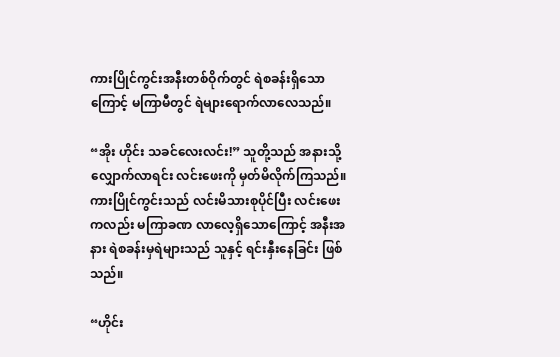ကားပြိုင်ကွင်းအနီးတစ်ဝိုက်တွင် ရဲစခန်းရှိသောကြောင့် မကြာမီတွင် ရဲများရောက်လာလေသည်။

“အိုး ဟိုင်း သခင်လေးလင်း!” သူတို့သည် အနားသို့လျှောက်လာရင်း လင်းဖေးကို မှတ်မိလိုက်ကြသည်။ ကားပြိုင်ကွင်းသည် လင်းမိသားစုပိုင်ပြီး လင်းဖေးကလည်း မကြာခဏ လာလေ့ရှိသောကြောင့် အနီးအနား ရဲစခန်းမှရဲများသည် သူနှင့် ရင်းနှီးနေခြင်း ဖြစ်သည်။

“ဟိုင်း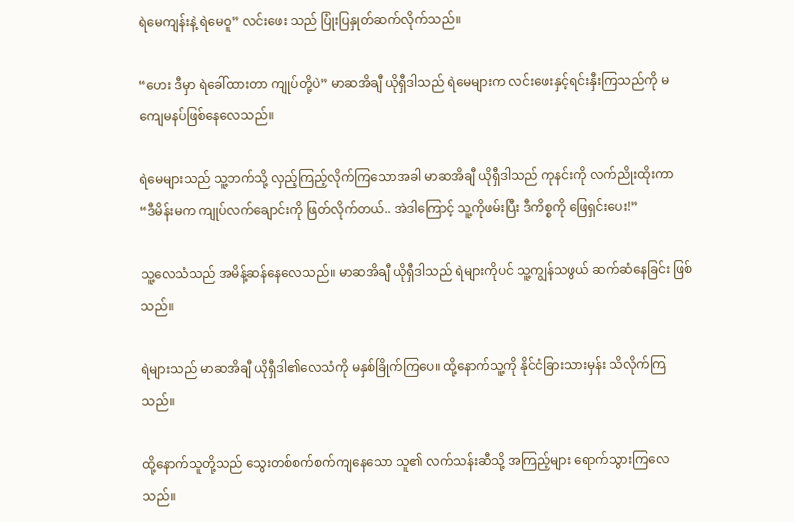ရဲမေကျန်းနဲ့ ရဲမေဝူ” လင်းဖေး သည် ပြုံးပြနှုတ်ဆက်လိုက်သည်။

“ဟေး ဒီမှာ ရဲခေါ်ထားတာ ကျုပ်တို့ပဲ” မာဆအိချီ ယိုရှီဒါသည် ရဲမေများက လင်းဖေးနှင့်ရင်းနှီးကြသည်ကို မကျေမနပ်ဖြစ်နေလေသည်။

ရဲမေများသည် သူ့ဘက်သို့ လှည့်ကြည့်လိုက်ကြသောအခါ မာဆအိချီ ယိုရှီဒါသည် ကုနင်းကို လက်ညိုးထိုးကာ “ဒီမိန်းမက ကျုပ်လက်ချောင်းကို ဖြတ်လိုက်တယ်.. အဲဒါကြောင့် သူ့ကိုဖမ်းပြီး ဒီကိစ္စကို ဖြေရှင်းပေး!”

သူ့လေသံသည် အမိန့်ဆန်နေလေသည်။ မာဆအိချီ ယိုရှီဒါသည် ရဲများကိုပင် သူ့ကျွန်သဖွယ် ဆက်ဆံနေခြင်း ဖြစ်သည်။

ရဲများသည် မာဆအိချီ ယိုရှီဒါ၏လေသံကို မနှစ်ခြိုက်ကြပေ။ ထို့နောက်သူ့ကို နိုင်ငံခြားသားမှန်း သိလိုက်ကြသည်။

ထို့နောက်သူတို့သည် သွေးတစ်စက်စက်ကျနေသော သူ၏ လက်သန်းဆီသို့ အကြည့်များ ရောက်သွားကြလေသည်။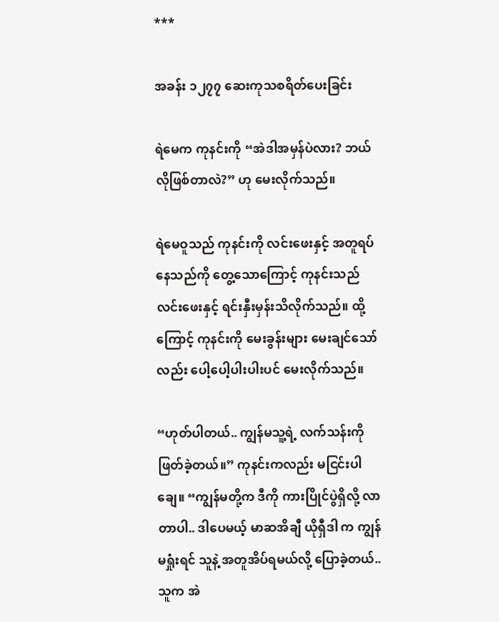***

အခန်း ၁၂၇၇ ဆေးကုသစရိတ်ပေးခြင်း

ရဲမေက ကုနင်းကို “အဲဒါအမှန်ပဲလား? ဘယ်လိုဖြစ်တာလဲ?” ဟု မေးလိုက်သည်။

ရဲမေဝူသည် ကုနင်းကို လင်းဖေးနှင့် အတူရပ်နေသည်ကို တွေ့သောကြောင့် ကုနင်းသည် လင်းဖေးနှင့် ရင်းနှီးမှန်းသိလိုက်သည်။ ထို့ကြောင့် ကုနင်းကို မေးခွန်းများ မေးချင်သော်လည်း ပေါ့ပေါ့ပါးပါးပင် မေးလိုက်သည်။

“ဟုတ်ပါတယ်.. ကျွန်မသူ့ရဲ့ လက်သန်းကို ဖြတ်ခဲ့တယ်။” ကုနင်းကလည်း မငြင်းပါချေ။ “ကျွန်မတို့က ဒီကို ကားပြိုင်ပွဲရှိလို့ လာတာပါ.. ဒါပေမယ့် မာဆအိချီ ယိုရှီဒါ က ကျွန်မရှုံးရင် သူနဲ့ အတူအိပ်ရမယ်လို့ ပြောခဲ့တယ်.. သူက အဲ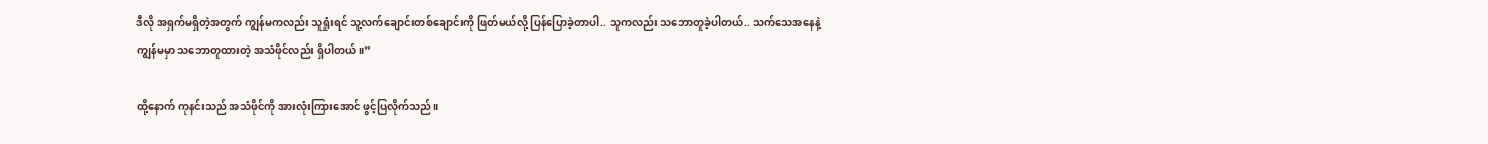ဒီလို အရှက်မရှိတဲ့အတွက် ကျွန်မကလည်း သူရှုံးရင် သူ့လက်ချောင်းတစ်ချောင်းကို ဖြတ်မယ်လို့ ပြန်ပြောခဲ့တာပါ.. သူကလည်း သဘောတူခဲ့ပါတယ်.. သက်သေအနေနဲ့ ကျွန်မမှာ သဘောတူထားတဲ့ အသံဖိုင်လည်း ရှိပါတယ်။”

ထို့နောက် ကုနင်းသည် အသံဖိုင်ကို အားလုံးကြားအောင် ဖွင့်ပြလိုက်သည်။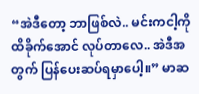“အဲဒီတော့ ဘာဖြစ်လဲ.. မင်းကငါ့ကို ထိခိုက်အောင် လုပ်တာလေ.. အဲဒီအတွက် ပြန်ပေးဆပ်ရမှာပေါ့။” မာဆ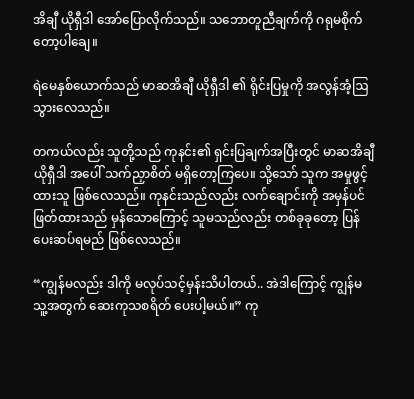အိချီ ယိုရှီဒါ အော်ပြောလိုက်သည်။ သဘောတူညီချက်ကို ဂရုမစိုက်တော့ပါချေ။

ရဲမေနှစ်ယောက်သည် မာဆအိချီ ယိုရှီဒါ ၏ ရိုင်းပြမှုကို အလွန်အံ့ဩသွားလေသည်။

တကယ်လည်း သူတို့သည် ကုနင်း၏ ရှင်းပြချက်အပြီးတွင် မာဆအိချီ ယိုရှီဒါ အပေါ် သက်ညှာစိတ် မရှိတော့ကြပေ။ သို့သော် သူက အမှုဖွင့်ထားသူ ဖြစ်လေသည်။ ကုနင်းသည်လည်း လက်ချောင်းကို အမှန်ပင် ဖြတ်ထားသည် မှန်သောကြောင့် သူမသည်လည်း တစ်ခုခုတော့ ပြန်ပေးဆပ်ရမည် ဖြစ်လေသည်။

“ကျွန်မလည်း ဒါကို မလုပ်သင့်မှန်းသိပါတယ်.. အဲဒါကြောင့် ကျွန်မ သူ့အတွက် ဆေးကုသစရိတ် ပေးပါ့မယ်။” ကု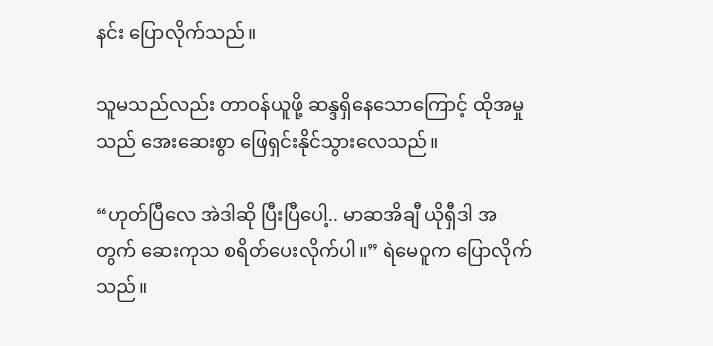နင်း ပြောလိုက်သည်။

သူမသည်လည်း တာဝန်ယူဖို့ ဆန္ဒရှိနေသောကြောင့် ထိုအမှုသည် အေးဆေးစွာ ဖြေရှင်းနိုင်သွားလေသည်။

“ဟုတ်ပြီလေ အဲဒါဆို ပြီးပြီပေါ့.. မာဆအိချီ ယိုရှီဒါ အတွက် ဆေးကုသ စရိတ်ပေးလိုက်ပါ။” ရဲမေဝူက ပြောလိုက်သည်။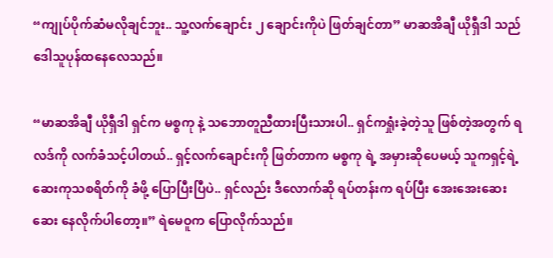“ကျုပ်ပိုက်ဆံမလိုချင်ဘူး.. သူ့လက်ချောင်း ၂ ချောင်းကိုပဲ ဖြတ်ချင်တာ” မာဆအိချီ ယိုရှီဒါ သည် ဒေါသူပုန်ထနေလေသည်။

“မာဆအိချီ ယိုရှီဒါ ရှင်က မစ္စကု နဲ့ သဘောတူညီထားပြီးသားပါ.. ရှင်ကရှုံးခဲ့တဲ့သူ ဖြစ်တဲ့အတွက် ရလဒ်ကို လက်ခံသင့်ပါတယ်.. ရှင့်လက်ချောင်းကို ဖြတ်တာက မစ္စကု ရဲ့ အမှားဆိုပေမယ့် သူကရှင့်ရဲ့ ဆေးကုသစရိတ်ကို ခံဖို့ ပြောပြီးပြီပဲ.. ရှင်လည်း ဒီလောက်ဆို ရပ်တန်းက ရပ်ပြီး အေးအေးဆေးဆေး နေလိုက်ပါတော့။” ရဲမေဝူက ပြောလိုက်သည်။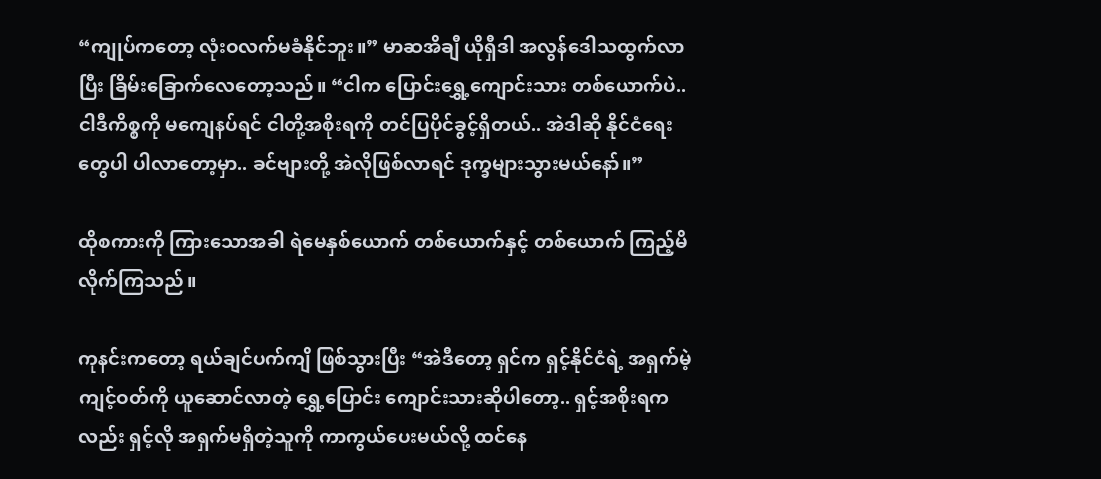“ကျုပ်ကတော့ လုံးဝလက်မခံနိုင်ဘူး။” မာဆအိချီ ယိုရှီဒါ အလွန်ဒေါသထွက်လာပြီး ခြိမ်းခြောက်လေတော့သည်။ “ငါက ပြောင်းရွှေ့ကျောင်းသား တစ်ယောက်ပဲ.. ငါဒီကိစ္စကို မကျေနပ်ရင် ငါတို့အစိုးရကို တင်ပြပိုင်ခွင့်ရှိတယ်.. အဲဒါဆို နိုင်ငံရေးတွေပါ ပါလာတော့မှာ.. ခင်ဗျားတို့ အဲလိုဖြစ်လာရင် ဒုက္ခများသွားမယ်နော်။”

ထိုစကားကို ကြားသောအခါ ရဲမေနှစ်ယောက် တစ်ယောက်နှင့် တစ်ယောက် ကြည့်မိလိုက်ကြသည်။

ကုနင်းကတော့ ရယ်ချင်ပက်ကျိ ဖြစ်သွားပြီး “အဲဒီတော့ ရှင်က ရှင့်နိုင်ငံရဲ့ အရှက်မဲ့ကျင့်ဝတ်ကို ယူဆောင်လာတဲ့ ရွှေ့ပြောင်း ကျောင်းသားဆိုပါတော့.. ရှင့်အစိုးရကလည်း ရှင့်လို အရှက်မရှိတဲ့သူကို ကာကွယ်ပေးမယ်လို့ ထင်နေ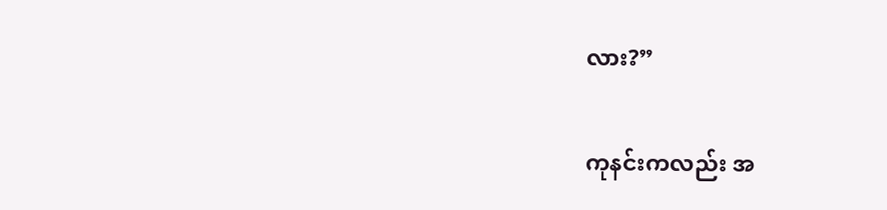လား?”

ကုနင်းကလည်း အ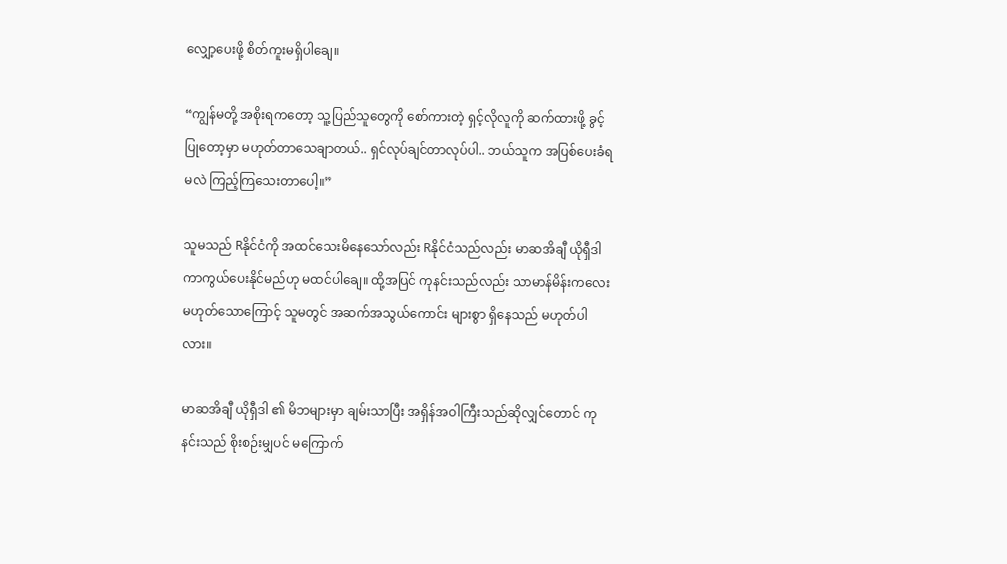လျှော့ပေးဖို့ စိတ်ကူးမရှိပါချေ။

“ကျွန်မတို့ အစိုးရကတော့ သူ့ပြည်သူတွေကို စော်ကားတဲ့ ရှင့်လိုလူကို ဆက်ထားဖို့ ခွင့်ပြုတော့မှာ မဟုတ်တာသေချာတယ်.. ရှင်လုပ်ချင်တာလုပ်ပါ.. ဘယ်သူက အပြစ်ပေးခံရမလဲ ကြည့်ကြသေးတာပေါ့။”

သူမသည် Rနိုင်ငံကို အထင်သေးမိနေသော်လည်း Rနိုင်ငံသည်လည်း မာဆအိချီ ယိုရှီဒါ ကာကွယ်ပေးနိုင်မည်ဟု မထင်ပါချေ။ ထို့အပြင် ကုနင်းသည်လည်း သာမာန်မိန်းကလေးမဟုတ်သောကြောင့် သူမတွင် အဆက်အသွယ်ကောင်း များစွာ ရှိနေသည် မဟုတ်ပါလား။

မာဆအိချီ ယိုရှီဒါ ၏ မိဘများမှာ ချမ်းသာပြီး အရှိန်အဝါကြီးသည်ဆိုလျှင်တောင် ကုနင်းသည် စိုးစဉ်းမျှပင် မကြောက်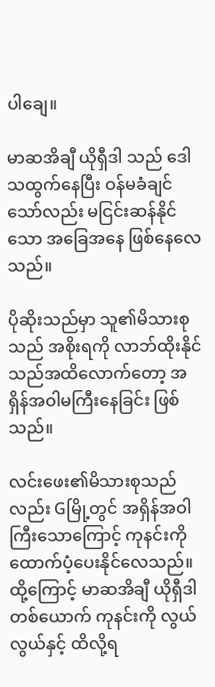ပါချေ။

မာဆအိချီ ယိုရှီဒါ သည် ဒေါသထွက်နေပြီး ဝန်မခံချင်သော်လည်း မငြင်းဆန်နိုင်သော အခြေအနေ ဖြစ်နေလေသည်။

ပိုဆိုးသည်မှာ သူ၏မိသားစုသည် အစိုးရကို လာဘ်ထိုးနိုင်သည်အထိလောက်တော့ အရှိန်အဝါမကြီးနေခြင်း ဖြစ်သည်။

လင်းဖေး၏မိသားစုသည်လည်း Gမြို့တွင် အရှိန်အဝါကြီးသောကြောင့် ကုနင်းကို ထောက်ပံ့ပေးနိုင်လေသည်။ ထို့ကြောင့် မာဆအိချီ ယိုရှီဒါတစ်ယောက် ကုနင်းကို လွယ်လွယ်နှင့် ထိလို့ရ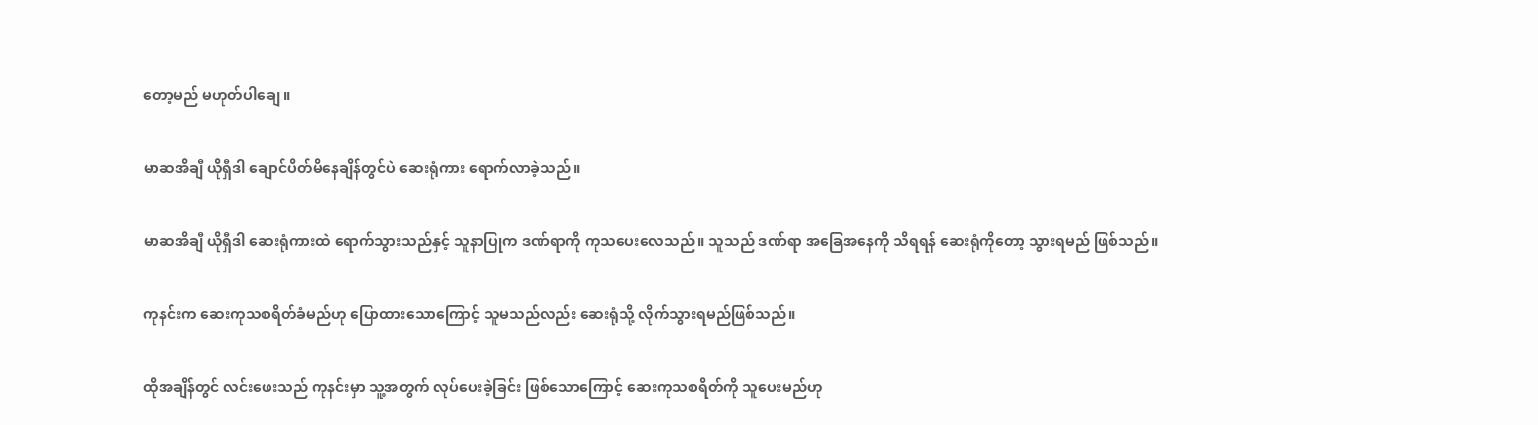တော့မည် မဟုတ်ပါချေ။

မာဆအိချီ ယိုရှီဒါ ချောင်ပိတ်မိနေချိန်တွင်ပဲ ဆေးရုံကား ရောက်လာခဲ့သည်။

မာဆအိချီ ယိုရှီဒါ ဆေးရုံကားထဲ ရောက်သွားသည်နှင့် သူနာပြုက ဒဏ်ရာကို ကုသပေးလေသည်။ သူသည် ဒဏ်ရာ အခြေအနေကို သိရရန် ဆေးရုံကိုတော့ သွားရမည် ဖြစ်သည်။

ကုနင်းက ဆေးကုသစရိတ်ခံမည်ဟု ပြောထားသောကြောင့် သူမသည်လည်း ဆေးရုံသို့ လိုက်သွားရမည်ဖြစ်သည်။

ထိုအချိန်တွင် လင်းဖေးသည် ကုနင်းမှာ သူ့အတွက် လုပ်ပေးခဲ့ခြင်း ဖြစ်သောကြောင့် ဆေးကုသစရိတ်ကို သူပေးမည်ဟု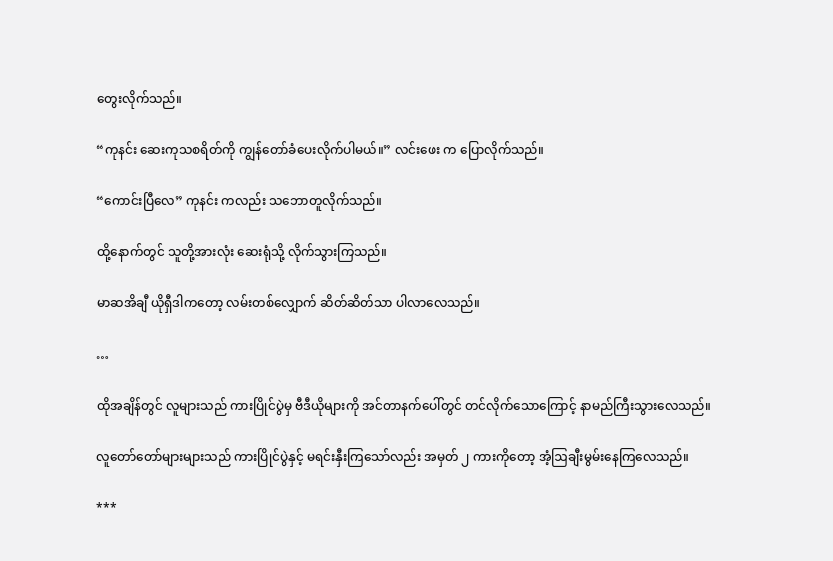တွေးလိုက်သည်။

“ကုနင်း ဆေးကုသစရိတ်ကို ကျွန်တော်ခံပေးလိုက်ပါမယ်။” လင်းဖေး က ပြောလိုက်သည်။

“ကောင်းပြီလေ” ကုနင်း ကလည်း သဘောတူလိုက်သည်။

ထို့နောက်တွင် သူတို့အားလုံး ဆေးရုံသို့ လိုက်သွားကြသည်။

မာဆအိချီ ယိုရှီဒါကတော့ လမ်းတစ်လျှောက် ဆိတ်ဆိတ်သာ ပါလာလေသည်။

…

ထိုအချိန်တွင် လူများသည် ကားပြိုင်ပွဲမှ ဗီဒီယိုများကို အင်တာနက်ပေါ်တွင် တင်လိုက်သောကြောင့် နာမည်ကြီးသွားလေသည်။

လူတော်တော်များများသည် ကားပြိုင်ပွဲနှင့် မရင်းနှီးကြသော်လည်း အမှတ် ၂ ကားကိုတော့ အံ့ဩချီးမွမ်းနေကြလေသည်။

***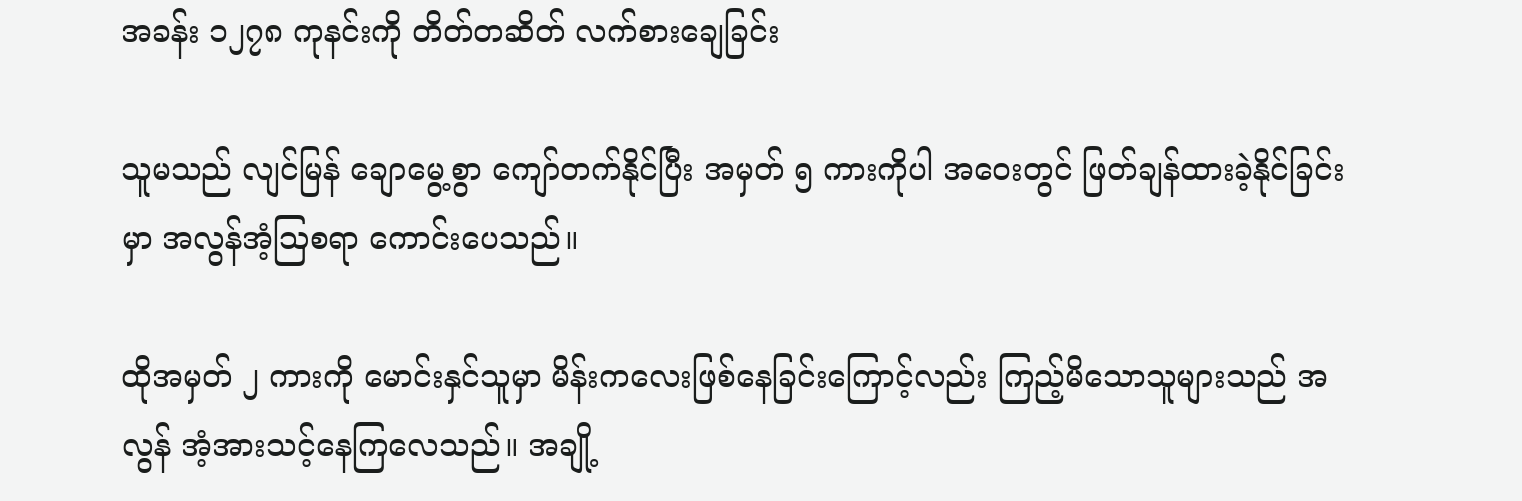အခန်း ၁၂၇၈ ကုနင်းကို တိတ်တဆိတ် လက်စားချေခြင်း

သူမသည် လျင်မြန် ချောမွေ့စွာ ကျော်တက်နိုင်ပြီး အမှတ် ၅ ကားကိုပါ အဝေးတွင် ဖြတ်ချန်ထားခဲ့နိုင်ခြင်းမှာ အလွန်အံ့ဩစရာ ကောင်းပေသည်။

ထိုအမှတ် ၂ ကားကို မောင်းနှင်သူမှာ မိန်းကလေးဖြစ်နေခြင်းကြောင့်လည်း ကြည့်မိသောသူများသည် အလွန် အံ့အားသင့်နေကြလေသည်။ အချို့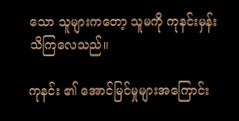သော သူများကတော့ သူမကို ကုနင်းမှန်း သိကြလေသည်။

ကုနင်း ၏ အောင်မြင်မှုများအကြောင်း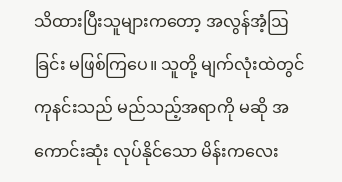သိထားပြီးသူများကတော့ အလွန်အံ့ဩခြင်း မဖြစ်ကြပေ။ သူတို့ မျက်လုံးထဲတွင် ကုနင်းသည် မည်သည့်အရာကို မဆို အကောင်းဆုံး လုပ်နိုင်သော မိန်းကလေး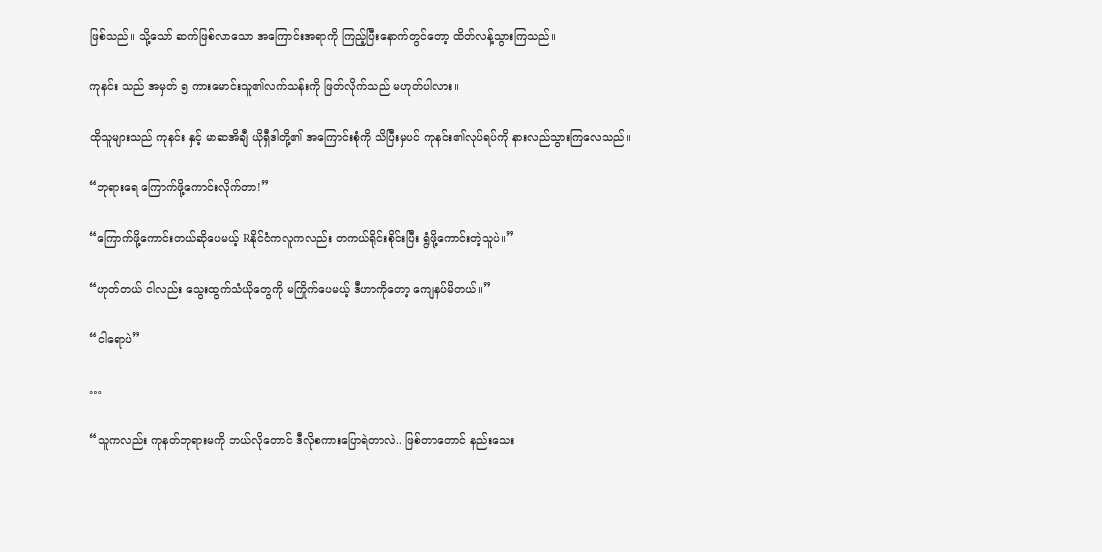ဖြစ်သည်။ သို့သော် ဆက်ဖြစ်လာသော အကြောင်းအရာကို ကြည့်ပြီးနောက်တွင်တော့ ထိတ်လန့်သွားကြသည်။

ကုနင်း သည် အမှတ် ၅ ကားမောင်းသူ၏လက်သန်းကို ဖြတ်လိုက်သည် မဟုတ်ပါလား။

ထိုသူများသည် ကုနင်း နှင့် မာဆအိချီ ယိုရှီဒါတို့၏ အကြောင်းစုံကို သိပြီးမှပင် ကုနင်း၏လုပ်ရပ်ကို နားလည်သွားကြလေသည်။

“ဘုရား‌ရေ ကြောက်ဖို့ကောင်းလိုက်တာ!”

“ကြောက်ဖို့ကောင်းတယ်ဆိုပေမယ့် Rနိုင်ငံကလူကလည်း တကယ်ရိုင်းစိုင်းပြီး ရွံဖို့ကောင်းတဲ့သူပဲ။”

“ဟုတ်တယ် ငါလည်း သွေးထွက်သံယိုတွေကို မကြိုက်ပေမယ့် ဒီဟာကိုတော့ ကျေနပ်မိတယ်။”

“ငါရောပဲ”

…

“သူကလည်း ကုနတ်ဘုရားမကို ဘယ်လိုတောင် ဒီလိုစကားပြောရဲတာလဲ.. ဖြစ်‌တာတောင် နည်းသေး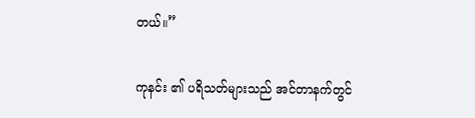တယ်။”

ကုနင်း ၏ ပရိသတ်များသည် အင်တာနက်တွင်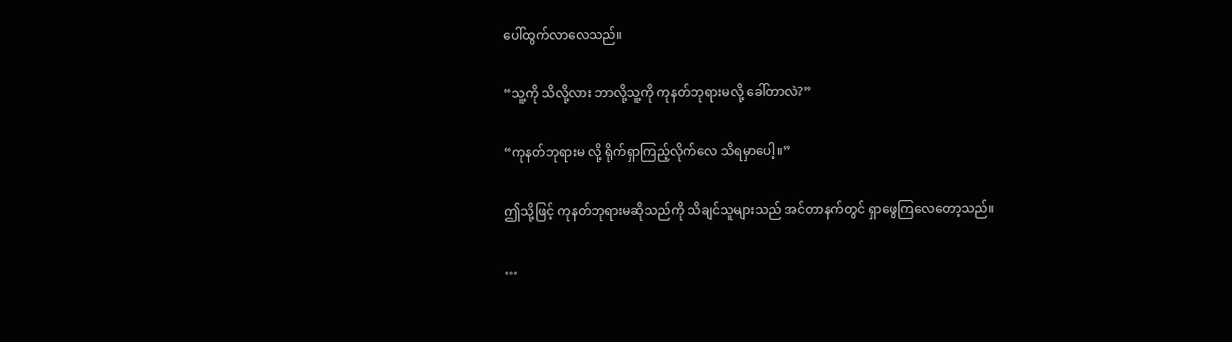ပေါ်ထွက်လာလေသည်။

“သူ့ကို သိလို့လား ဘာလို့သူ့ကို ကုနတ်ဘုရားမလို့ ခေါ်တာလဲ?”

“ကုနတ်ဘုရားမ လို့ ရိုက်ရှာကြည့်လိုက်လေ သိရမှာပေါ့။”

ဤသို့ဖြင့် ကုနတ်ဘုရားမဆိုသည်ကို သိချင်သူများသည် အင်တာနက်တွင် ရှာဖွေကြလေတော့သည်။

…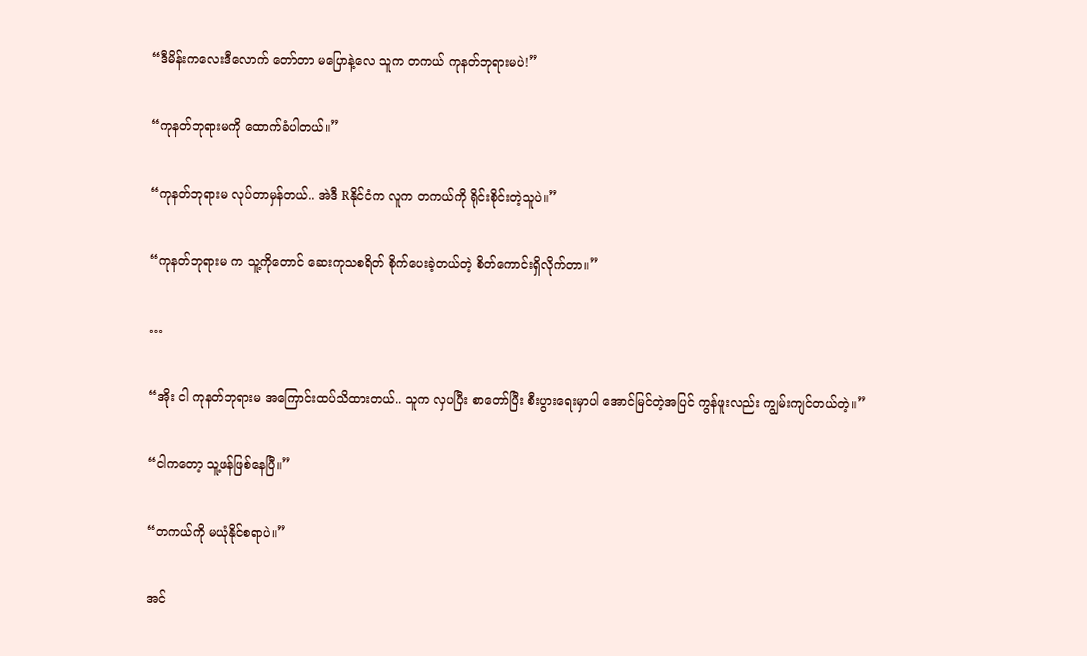“ဒီမိန်းကလေးဒီလောက် တော်တာ မပြောနဲ့လေ သူက တကယ် ကုနတ်ဘုရားမပဲ!”

“ကုနတ်ဘုရားမကို ထောက်ခံပါတယ်။”

“ကုနတ်ဘုရားမ လုပ်တာမှန်တယ်.. အဲဒီ Rနိုင်ငံက လူက တကယ်ကို ရိုင်းစိုင်းတဲ့သူပဲ။”

“ကုနတ်ဘုရားမ က သူ့ကိုတောင် ဆေးကုသစရိတ် စိုက်ပေးခဲ့တယ်တဲ့ စိတ်ကောင်းရှိလိုက်တာ။”

…

“အိုး ငါ ကုနတ်ဘုရားမ အကြောင်းထပ်သိထားတယ်.. သူက လှပပြီး စာတော်ပြီး စီးပွားရေးမှာပါ အောင်မြင်တဲ့အပြင် ကွန်ဖူးလည်း ကျွမ်းကျင်တယ်တဲ့။”

“ငါကတော့ သူ့ဖန်ဖြစ်နေပြီ။”

“တကယ်ကို မယုံနိုင်စရာပဲ။”

အင်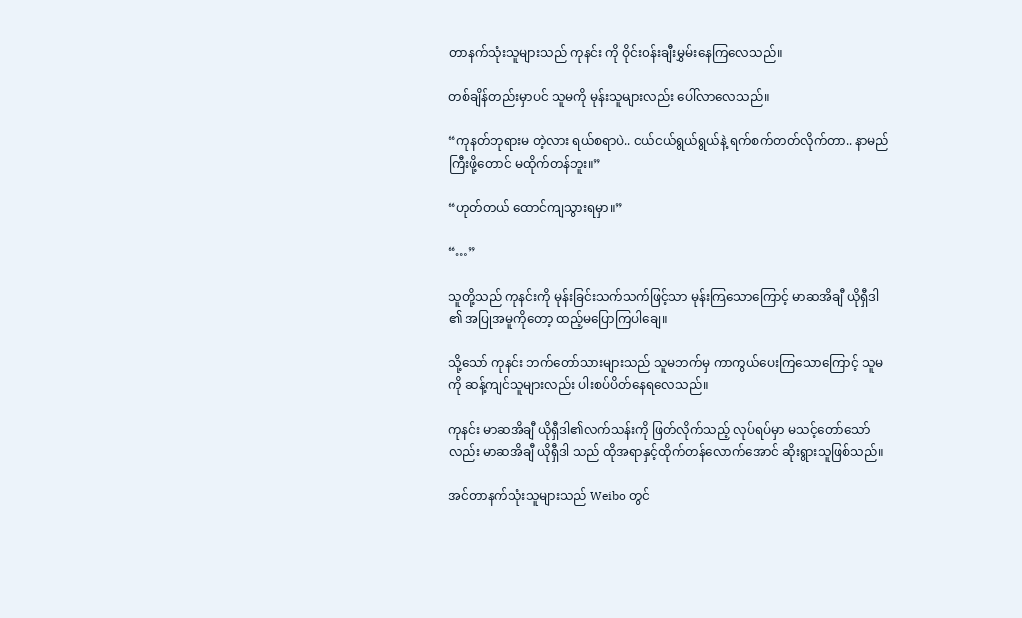တာနက်သုံးသူများသည် ကုနင်း ကို ဝိုင်း၀န်းချီးမွှမ်းနေကြလေသည်။

တစ်ချိန်တည်းမှာပင် သူမကို မုန်းသူများလည်း ပေါ်လာလေသည်။

“ကုနတ်ဘုရားမ တဲ့လား ရယ်စရာပဲ.. ငယ်ငယ်ရွယ်ရွယ်နဲ့ ရက်စက်တတ်လိုက်တာ.. နာမည်ကြီးဖို့တောင် မထိုက်တန်ဘူး။”

“ဟုတ်တယ် ထောင်ကျသွားရမှာ။”

“…”

သူတို့သည် ကုနင်းကို မုန်းခြင်းသက်သက်ဖြင့်သာ မုန်းကြသောကြောင့် မာဆအိချီ ယိုရှီဒါ ၏ အပြုအမူကိုတော့ ထည့်မပြောကြပါ‌ချေ။

သို့သော် ကုနင်း ဘက်တော်သားများသည် သူမဘက်မှ ကာကွယ်ပေးကြသောကြောင့် သူမကို ဆန့်ကျင်သူများလည်း ပါးစပ်ပိတ်နေရလေသည်။

ကုနင်း မာဆအိချီ ယိုရှီဒါ၏လက်သန်းကို ဖြတ်လိုက်သည့် လုပ်ရပ်မှာ မသင့်တော်သော်လည်း မာဆအိချီ ယိုရှီဒါ သည် ထိုအရာနှင့်ထိုက်တန်လောက်အောင် ဆိုးရွားသူဖြစ်သည်။

အင်တာနက်သုံးသူများသည် Weibo တွင်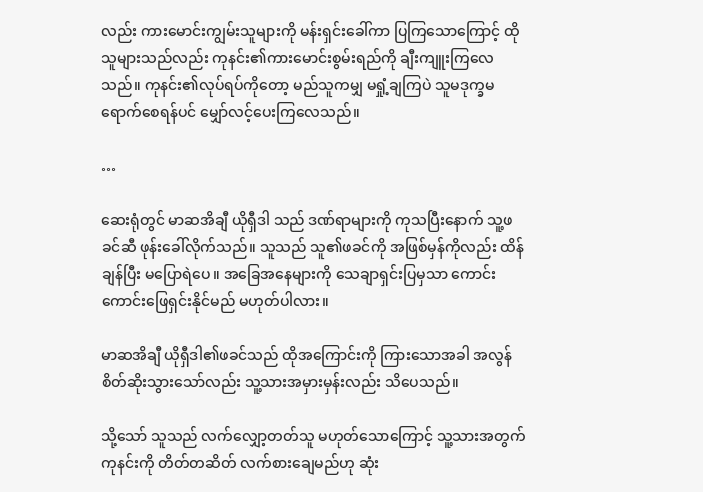လည်း ကားမောင်းကျွမ်းသူများကို မန်းရှင်းခေါ်ကာ ပြကြသောကြောင့် ထိုသူများသည်လည်း ကုနင်း၏ကားမောင်းစွမ်းရည်ကို ချီးကျူးကြလေသည်။ ကုနင်း၏လုပ်ရပ်ကိုတော့ မည်သူကမျှ မရှုံ့ချကြပဲ သူမဒုက္ခမရောက်စေရန်ပင် မျှော်လင့်ပေးကြလေသည်။

…

ဆေးရုံတွင် မာဆအိချီ ယိုရှီဒါ သည် ဒဏ်ရာများကို ကုသပြီးနောက် သူ့ဖခင်ဆီ ဖုန်းခေါ်လိုက်သည်။ သူသည် သူ၏ဖခင်ကို အဖြစ်မှန်ကိုလည်း ထိန်ချန်ပြီး မပြောရဲပေ။ အခြေ‌အနေများကို သေချာရှင်းပြမှသာ ကောင်းကောင်းဖြေရှင်းနိုင်မည် မဟုတ်ပါလား။

မာဆအိချီ ယိုရှီဒါ၏ဖခင်သည် ထိုအကြောင်းကို ကြားသောအခါ အလွန်စိတ်ဆိုးသွားသော်လည်း သူ့သားအမှားမှန်းလည်း သိပေသည်။

သို့သော် သူသည် လက်လျှော့တတ်သူ မဟုတ်သောကြောင့် သူ့သားအတွက် ကုနင်းကို တိတ်တဆိတ် လက်စားချေမည်ဟု ဆုံး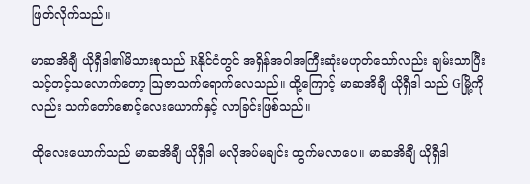ဖြတ်လိုက်သည်။

မာဆအိချီ ယိုရှီဒါ၏မိသားစုသည် Rနိုင်ငံတွင် အရှိန်အဝါအကြီးဆုံးမဟုတ်သော်လည်း ချမ်းသာပြီး သင့်တင့်သလောက်တော့ ဩဇာသက်ရောက်လေသည်။ ထို့ကြောင့် မာဆအိချီ ယိုရှီဒါ သည် Gမြို့ကိုလည်း သက်တော်စောင့်လေးယောက်နှင့် လာခြင်းဖြစ်သည်။

ထိုလေးယောက်သည် မာဆအိချီ ယိုရှီဒါ မလိုအပ်မချင်း ထွက်မလာပေ။ မာဆအိချီ ယိုရှီဒါ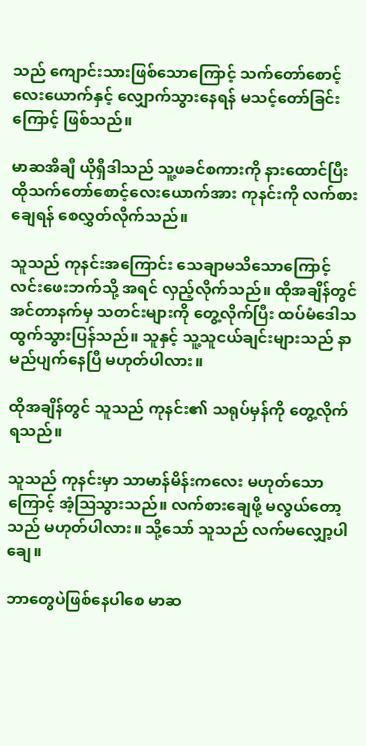သည် ကျောင်းသားဖြစ်သောကြောင့် သက်တော်စောင့်လေးယောက်နှင့် လျှောက်သွားနေရန် မသင့်တော်ခြင်းကြောင့် ဖြစ်သည်။

မာဆအိချီ ယိုရှီဒါသည် သူ့ဖခင်စကားကို နားထောင်ပြီး ထိုသက်တော်စောင့်လေးယောက်အား ကုနင်းကို လက်စားချေရန် စေလွှတ်လိုက်သည်။

သူသည် ကုနင်းအကြောင်း သေချာမသိသောကြောင့် လင်းဖေးဘက်သို့ အရင် လှည့်လိုက်သည်။ ထိုအချိန်တွင် အင်တာနက်မှ သတင်းများကို တွေ့လိုက်ပြီး ထပ်မံဒေါသထွက်သွားပြန်သည်။ သူနှင့် သူ့သူငယ်ချင်းများသည် နာမည်ပျက်နေပြီ မဟုတ်ပါလား။

ထိုအချိန်တွင် သူသည် ကုနင်း၏ သရုပ်မှန်ကို တွေ့လိုက်ရသည်။

သူသည် ကုနင်းမှာ သာမာန်မိန်းကလေး မဟုတ်သောကြောင့် အံ့ဩသွားသည်။ လက်စားချေဖို့ မလွယ်တော့သည် မဟုတ်ပါလား။ သို့သော် သူသည် လက်မလျှော့ပါချေ။

ဘာတွေပဲဖြစ်နေပါစေ မာဆ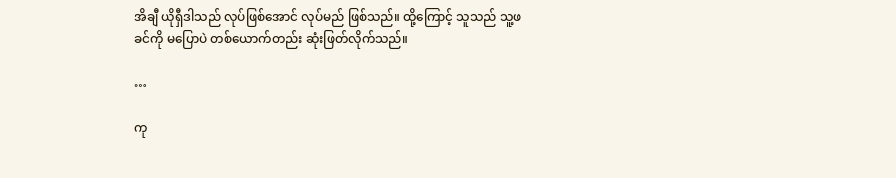အိချီ ယိုရှီဒါသည် လုပ်ဖြစ်အောင် လုပ်မည် ဖြစ်သည်။ ထို့ကြောင့် သူသည် သူ့ဖခင်ကို မပြောပဲ တစ်ယောက်တည်း ဆုံးဖြတ်လိုက်သည်။

…

ကု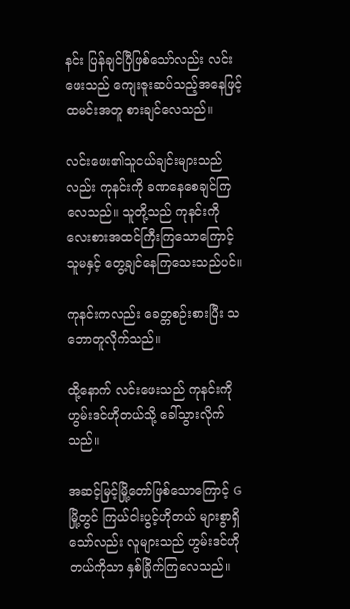နင်း ပြန်ချင်ပြီဖြစ်သော်လည်း လင်းဖေးသည် ကျေးဇူးဆပ်သည့်အနေဖြင့် ထမင်းအတူ စားချင်လေသည်။

လင်းဖေး၏သူငယ်ချင်းများသည်လည်း ကုနင်းကို ခဏနေစေချင်ကြလေသည်။ သူတို့သည် ကုနင်းကို လေးစားအထင်ကြီးကြသောကြောင့် သူမနှင့် တွေ့ချင်နေကြသေးသည်ပင်။

ကုနင်းကလည်း ခေတ္တစဉ်းစားပြီး သဘောတူလိုက်သည်။

ထို့နောက် လင်းဖေးသည် ကုနင်းကို ဟွမ်းဒင်ဟိုတယ်သို့ ခေါ်သွားလိုက်သည်။

အဆင့်မြင့်မြို့တော်ဖြစ်သောကြောင့် Gမြို့တွင် ကြယ်ငါးပွင့်ဟိုတယ် များစွာရှိသော်လည်း လူများသည် ဟွမ်းဒင်ဟိုတယ်ကိုသာ နှစ်ခြိုက်ကြလေသည်။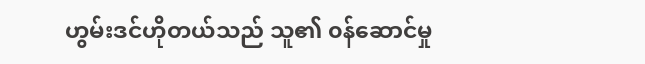ဟွမ်းဒင်ဟိုတယ်သည် သူ၏ ၀န်ဆောင်မှု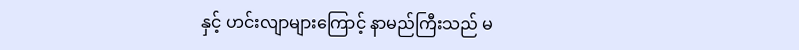နှင့် ဟင်းလျာများကြောင့် နာမည်ကြီးသည် မ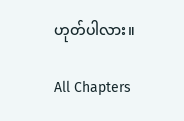ဟုတ်ပါလား။

All Chapters